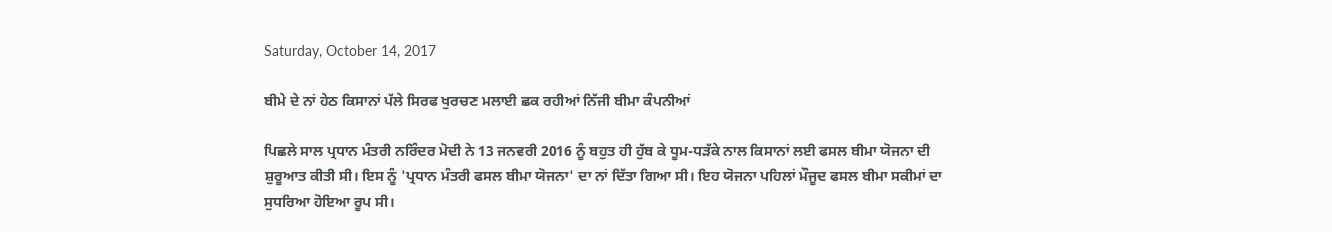Saturday, October 14, 2017

ਬੀਮੇ ਦੇ ਨਾਂ ਹੇਠ ਕਿਸਾਨਾਂ ਪੱਲੇ ਸਿਰਫ ਖੁਰਚਣ ਮਲਾਈ ਛਕ ਰਹੀਆਂ ਨਿੱਜੀ ਬੀਮਾ ਕੰਪਨੀਆਂ

ਪਿਛਲੇ ਸਾਲ ਪ੍ਰਧਾਨ ਮੰਤਰੀ ਨਰਿੰਦਰ ਮੋਦੀ ਨੇ 13 ਜਨਵਰੀ 2016 ਨੂੰ ਬਹੁਤ ਹੀ ਹੁੱਬ ਕੇ ਧੂਮ-ਧੜੱਕੇ ਨਾਲ ਕਿਸਾਨਾਂ ਲਈ ਫਸਲ ਬੀਮਾ ਯੋਜਨਾ ਦੀ ਸ਼ੁਰੂਆਤ ਕੀਤੀ ਸੀ। ਇਸ ਨੂੰ 'ਪ੍ਰਧਾਨ ਮੰਤਰੀ ਫਸਲ ਬੀਮਾ ਯੋਜਨਾ' ਦਾ ਨਾਂ ਦਿੱਤਾ ਗਿਆ ਸੀ। ਇਹ ਯੋਜਨਾ ਪਹਿਲਾਂ ਮੌਜੂਦ ਫਸਲ ਬੀਮਾ ਸਕੀਮਾਂ ਦਾ ਸੁਧਰਿਆ ਹੋਇਆ ਰੂਪ ਸੀ।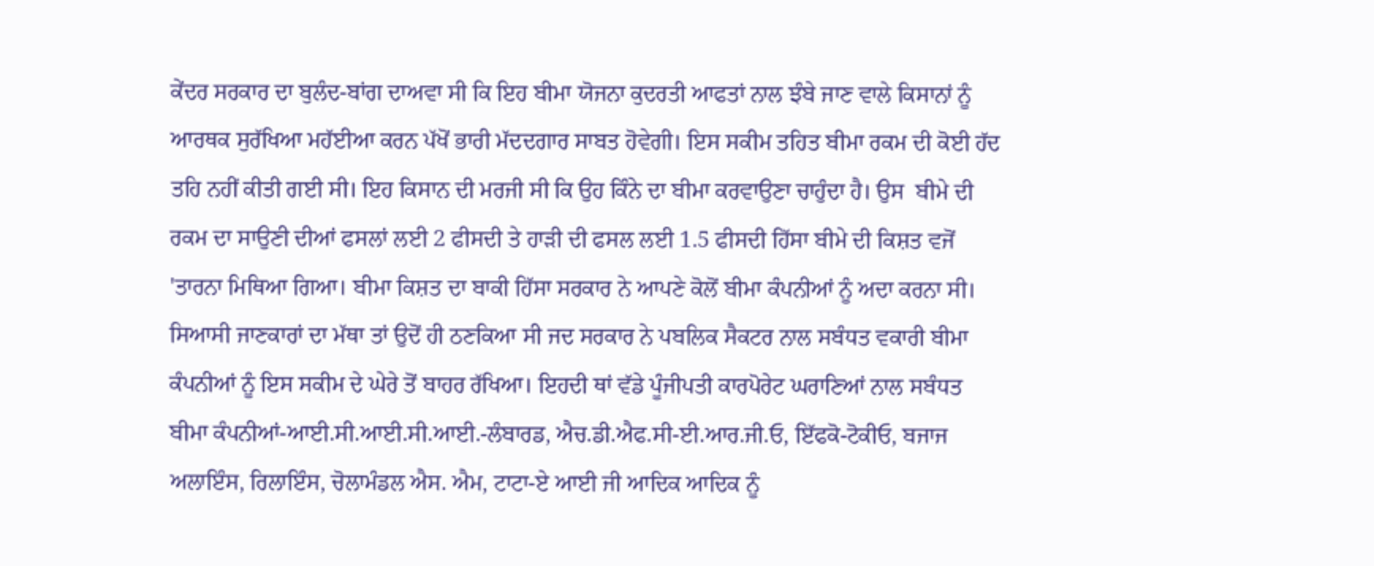ਕੇਂਦਰ ਸਰਕਾਰ ਦਾ ਬੁਲੰਦ-ਬਾਂਗ ਦਾਅਵਾ ਸੀ ਕਿ ਇਹ ਬੀਮਾ ਯੋਜਨਾ ਕੁਦਰਤੀ ਆਫਤਾਂ ਨਾਲ ਝੰਬੇ ਜਾਣ ਵਾਲੇ ਕਿਸਾਨਾਂ ਨੂੰ ਆਰਥਕ ਸੁਰੱਖਿਆ ਮਹੱਈਆ ਕਰਨ ਪੱਖੋਂ ਭਾਰੀ ਮੱਦਦਗਾਰ ਸਾਬਤ ਹੋਵੇਗੀ। ਇਸ ਸਕੀਮ ਤਹਿਤ ਬੀਮਾ ਰਕਮ ਦੀ ਕੋਈ ਹੱਦ ਤਹਿ ਨਹੀਂ ਕੀਤੀ ਗਈ ਸੀ। ਇਹ ਕਿਸਾਨ ਦੀ ਮਰਜੀ ਸੀ ਕਿ ਉਹ ਕਿੰਨੇ ਦਾ ਬੀਮਾ ਕਰਵਾਉਣਾ ਚਾਹੁੰਦਾ ਹੈ। ਉਸ  ਬੀਮੇ ਦੀ ਰਕਮ ਦਾ ਸਾਉਣੀ ਦੀਆਂ ਫਸਲਾਂ ਲਈ 2 ਫੀਸਦੀ ਤੇ ਹਾੜੀ ਦੀ ਫਸਲ ਲਈ 1.5 ਫੀਸਦੀ ਹਿੱਸਾ ਬੀਮੇ ਦੀ ਕਿਸ਼ਤ ਵਜੋਂ 'ਤਾਰਨਾ ਮਿਥਿਆ ਗਿਆ। ਬੀਮਾ ਕਿਸ਼ਤ ਦਾ ਬਾਕੀ ਹਿੱਸਾ ਸਰਕਾਰ ਨੇ ਆਪਣੇ ਕੋਲੋਂ ਬੀਮਾ ਕੰਪਨੀਆਂ ਨੂੰ ਅਦਾ ਕਰਨਾ ਸੀ।
ਸਿਆਸੀ ਜਾਣਕਾਰਾਂ ਦਾ ਮੱਥਾ ਤਾਂ ਉਦੋਂ ਹੀ ਠਣਕਿਆ ਸੀ ਜਦ ਸਰਕਾਰ ਨੇ ਪਬਲਿਕ ਸੈਕਟਰ ਨਾਲ ਸਬੰਧਤ ਵਕਾਰੀ ਬੀਮਾ ਕੰਪਨੀਆਂ ਨੂੰ ਇਸ ਸਕੀਮ ਦੇ ਘੇਰੇ ਤੋਂ ਬਾਹਰ ਰੱਖਿਆ। ਇਹਦੀ ਥਾਂ ਵੱਡੇ ਪੂੰਜੀਪਤੀ ਕਾਰਪੋਰੇਟ ਘਰਾਣਿਆਂ ਨਾਲ ਸਬੰਧਤ ਬੀਮਾ ਕੰਪਨੀਆਂ-ਆਈ.ਸੀ.ਆਈ.ਸੀ.ਆਈ.-ਲੰਬਾਰਡ, ਐਚ.ਡੀ.ਐਫ.ਸੀ-ਈ.ਆਰ.ਜੀ.ਓ, ਇੱਫਕੋ-ਟੋਕੀਓ, ਬਜਾਜ ਅਲਾਇੰਸ, ਰਿਲਾਇੰਸ, ਚੋਲਾਮੰਡਲ ਐਸ. ਐਮ, ਟਾਟਾ-ਏ ਆਈ ਜੀ ਆਦਿਕ ਆਦਿਕ ਨੂੰ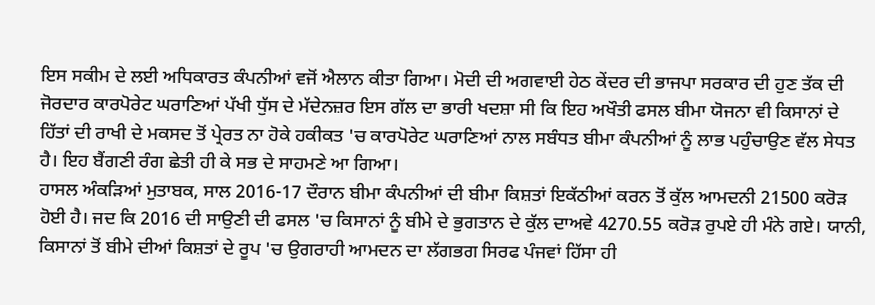ਇਸ ਸਕੀਮ ਦੇ ਲਈ ਅਧਿਕਾਰਤ ਕੰਪਨੀਆਂ ਵਜੋਂ ਐਲਾਨ ਕੀਤਾ ਗਿਆ। ਮੋਦੀ ਦੀ ਅਗਵਾਈ ਹੇਠ ਕੇਂਦਰ ਦੀ ਭਾਜਪਾ ਸਰਕਾਰ ਦੀ ਹੁਣ ਤੱਕ ਦੀ ਜੋਰਦਾਰ ਕਾਰਪੋਰੇਟ ਘਰਾਣਿਆਂ ਪੱਖੀ ਧੁੱਸ ਦੇ ਮੱਦੇਨਜ਼ਰ ਇਸ ਗੱਲ ਦਾ ਭਾਰੀ ਖਦਸ਼ਾ ਸੀ ਕਿ ਇਹ ਅਖੌਤੀ ਫਸਲ ਬੀਮਾ ਯੋਜਨਾ ਵੀ ਕਿਸਾਨਾਂ ਦੇ ਹਿੱਤਾਂ ਦੀ ਰਾਖੀ ਦੇ ਮਕਸਦ ਤੋਂ ਪ੍ਰੇਰਤ ਨਾ ਹੋਕੇ ਹਕੀਕਤ 'ਚ ਕਾਰਪੋਰੇਟ ਘਰਾਣਿਆਂ ਨਾਲ ਸਬੰਧਤ ਬੀਮਾ ਕੰਪਨੀਆਂ ਨੂੰ ਲਾਭ ਪਹੁੰਚਾਉਣ ਵੱਲ ਸੇਧਤ ਹੈ। ਇਹ ਬੈਂਗਣੀ ਰੰਗ ਛੇਤੀ ਹੀ ਕੇ ਸਭ ਦੇ ਸਾਹਮਣੇ ਆ ਗਿਆ।
ਹਾਸਲ ਅੰਕੜਿਆਂ ਮੁਤਾਬਕ, ਸਾਲ 2016-17 ਦੌਰਾਨ ਬੀਮਾ ਕੰਪਨੀਆਂ ਦੀ ਬੀਮਾ ਕਿਸ਼ਤਾਂ ਇਕੱਠੀਆਂ ਕਰਨ ਤੋਂ ਕੁੱਲ ਆਮਦਨੀ 21500 ਕਰੋੜ ਹੋਈ ਹੈ। ਜਦ ਕਿ 2016 ਦੀ ਸਾਉਣੀ ਦੀ ਫਸਲ 'ਚ ਕਿਸਾਨਾਂ ਨੂੰ ਬੀਮੇ ਦੇ ਭੁਗਤਾਨ ਦੇ ਕੁੱਲ ਦਾਅਵੇ 4270.55 ਕਰੋੜ ਰੁਪਏ ਹੀ ਮੰਨੇ ਗਏ। ਯਾਨੀ, ਕਿਸਾਨਾਂ ਤੋਂ ਬੀਮੇ ਦੀਆਂ ਕਿਸ਼ਤਾਂ ਦੇ ਰੂਪ 'ਚ ਉਗਰਾਹੀ ਆਮਦਨ ਦਾ ਲੱਗਭਗ ਸਿਰਫ ਪੰਜਵਾਂ ਹਿੱਸਾ ਹੀ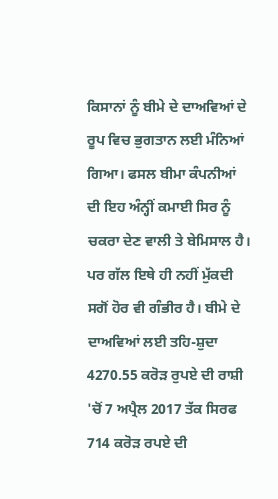ਕਿਸਾਨਾਂ ਨੂੰ ਬੀਮੇ ਦੇ ਦਾਅਵਿਆਂ ਦੇ ਰੂਪ ਵਿਚ ਭੁਗਤਾਨ ਲਈ ਮੰਨਿਆਂ ਗਿਆ। ਫਸਲ ਬੀਮਾ ਕੰਪਨੀਆਂ ਦੀ ਇਹ ਅੰਨ੍ਹੀਂ ਕਮਾਈ ਸਿਰ ਨੂੰ ਚਕਰਾ ਦੇਣ ਵਾਲੀ ਤੇ ਬੇਮਿਸਾਲ ਹੈ। ਪਰ ਗੱਲ ਇਥੇ ਹੀ ਨਹੀਂ ਮੁੱਕਦੀ ਸਗੋਂ ਹੋਰ ਵੀ ਗੰਭੀਰ ਹੈ। ਬੀਮੇ ਦੇ ਦਾਅਵਿਆਂ ਲਈ ਤਹਿ-ਸ਼ੁਦਾ 4270.55 ਕਰੋੜ ਰੁਪਏ ਦੀ ਰਾਸ਼ੀ 'ਚੋਂ 7 ਅਪ੍ਰੈਲ 2017 ਤੱਕ ਸਿਰਫ 714 ਕਰੋੜ ਰਪਏ ਦੀ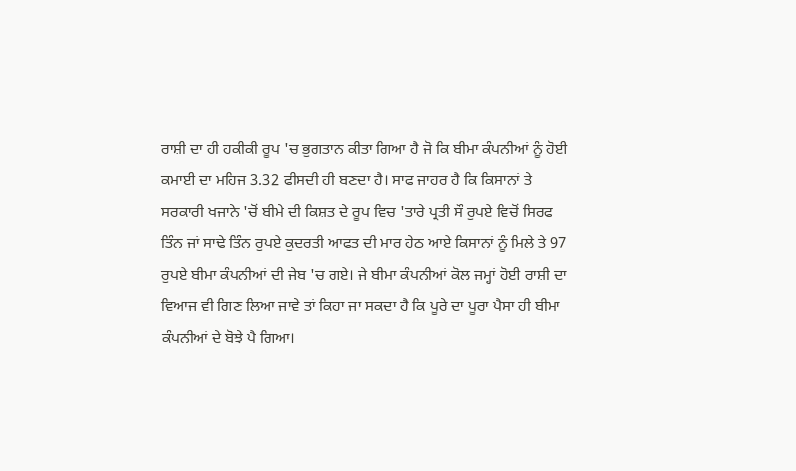ਰਾਸ਼ੀ ਦਾ ਹੀ ਹਕੀਕੀ ਰੂਪ 'ਚ ਭੁਗਤਾਨ ਕੀਤਾ ਗਿਆ ਹੈ ਜੋ ਕਿ ਬੀਮਾ ਕੰਪਨੀਆਂ ਨੂੰ ਹੋਈ ਕਮਾਈ ਦਾ ਮਹਿਜ 3.32 ਫੀਸਦੀ ਹੀ ਬਣਦਾ ਹੈ। ਸਾਫ ਜਾਹਰ ਹੈ ਕਿ ਕਿਸਾਨਾਂ ਤੇ ਸਰਕਾਰੀ ਖਜਾਨੇ 'ਚੋਂ ਬੀਮੇ ਦੀ ਕਿਸ਼ਤ ਦੇ ਰੂਪ ਵਿਚ 'ਤਾਰੇ ਪ੍ਰਤੀ ਸੌ ਰੁਪਏ ਵਿਚੋਂ ਸਿਰਫ ਤਿੰਨ ਜਾਂ ਸਾਢੇ ਤਿੰਨ ਰੁਪਏ ਕੁਦਰਤੀ ਆਫਤ ਦੀ ਮਾਰ ਹੇਠ ਆਏ ਕਿਸਾਨਾਂ ਨੂੰ ਮਿਲੇ ਤੇ 97 ਰੁਪਏ ਬੀਮਾ ਕੰਪਨੀਆਂ ਦੀ ਜੇਬ 'ਚ ਗਏ। ਜੇ ਬੀਮਾ ਕੰਪਨੀਆਂ ਕੋਲ ਜਮ੍ਹਾਂ ਹੋਈ ਰਾਸ਼ੀ ਦਾ ਵਿਆਜ ਵੀ ਗਿਣ ਲਿਆ ਜਾਵੇ ਤਾਂ ਕਿਹਾ ਜਾ ਸਕਦਾ ਹੈ ਕਿ ਪੂਰੇ ਦਾ ਪੂਰਾ ਪੈਸਾ ਹੀ ਬੀਮਾ ਕੰਪਨੀਆਂ ਦੇ ਬੋਝੇ ਪੈ ਗਿਆ।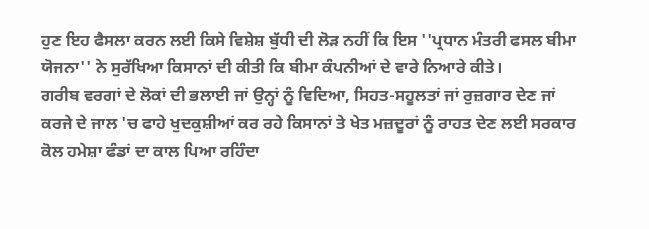ਹੁਣ ਇਹ ਫੈਸਲਾ ਕਰਨ ਲਈ ਕਿਸੇ ਵਿਸ਼ੇਸ਼ ਬੁੱਧੀ ਦੀ ਲੋੜ ਨਹੀਂ ਕਿ ਇਸ ''ਪ੍ਰਧਾਨ ਮੰਤਰੀ ਫਸਲ ਬੀਮਾ ਯੋਜਨਾ'' ਨੇ ਸੁਰੱਖਿਆ ਕਿਸਾਨਾਂ ਦੀ ਕੀਤੀ ਕਿ ਬੀਮਾ ਕੰਪਨੀਆਂ ਦੇ ਵਾਰੇ ਨਿਆਰੇ ਕੀਤੇ।
ਗਰੀਬ ਵਰਗਾਂ ਦੇ ਲੋਕਾਂ ਦੀ ਭਲਾਈ ਜਾਂ ਉਨ੍ਹਾਂ ਨੂੰ ਵਿਦਿਆ, ਸਿਹਤ-ਸਹੂਲਤਾਂ ਜਾਂ ਰੁਜ਼ਗਾਰ ਦੇਣ ਜਾਂ ਕਰਜੇ ਦੇ ਜਾਲ 'ਚ ਫਾਹੇ ਖੁਦਕੁਸ਼ੀਆਂ ਕਰ ਰਹੇ ਕਿਸਾਨਾਂ ਤੇ ਖੇਤ ਮਜ਼ਦੂਰਾਂ ਨੂੰ ਰਾਹਤ ਦੇਣ ਲਈ ਸਰਕਾਰ ਕੋਲ ਹਮੇਸ਼ਾ ਫੰਡਾਂ ਦਾ ਕਾਲ ਪਿਆ ਰਹਿੰਦਾ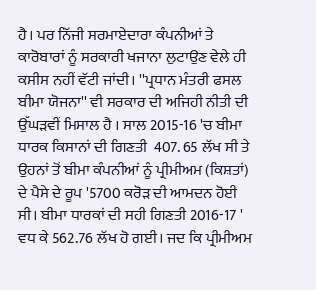ਹੈ। ਪਰ ਨਿੱਜੀ ਸਰਮਾਏਦਾਰਾ ਕੰਪਨੀਆਂ ਤੇ ਕਾਰੋਬਾਰਾਂ ਨੂੰ ਸਰਕਾਰੀ ਖਜਾਨਾ ਲੁਟਾਉਣ ਵੇਲੇ ਹੀ ਕਸੀਸ ਨਹੀਂ ਵੱਟੀ ਜਾਂਦੀ। ''ਪ੍ਰਧਾਨ ਮੰਤਰੀ ਫਸਲ ਬੀਮਾ ਯੋਜਨਾ'' ਵੀ ਸਰਕਾਰ ਦੀ ਅਜਿਹੀ ਨੀਤੀ ਦੀ ਉੱਘੜਵੀਂ ਮਿਸਾਲ ਹੈ । ਸਾਲ 2015-16 'ਚ ਬੀਮਾ ਧਾਰਕ ਕਿਸਾਨਾਂ ਦੀ ਗਿਣਤੀ  407. 65 ਲੱਖ ਸੀ ਤੇ ਉਹਨਾਂ ਤੋਂ ਬੀਮਾ ਕੰਪਨੀਆਂ ਨੂੰ ਪ੍ਰੀਮੀਅਮ (ਕਿਸ਼ਤਾਂ) ਦੇ ਪੈਸੇ ਦੇ ਰੂਪ '5700 ਕਰੋੜ ਦੀ ਆਮਦਨ ਹੋਈ ਸੀ। ਬੀਮਾ ਧਾਰਕਾਂ ਦੀ ਸਹੀ ਗਿਣਤੀ 2016-17 ' ਵਧ ਕੇ 562.76 ਲੱਖ ਹੋ ਗਈ। ਜਦ ਕਿ ਪ੍ਰੀਮੀਅਮ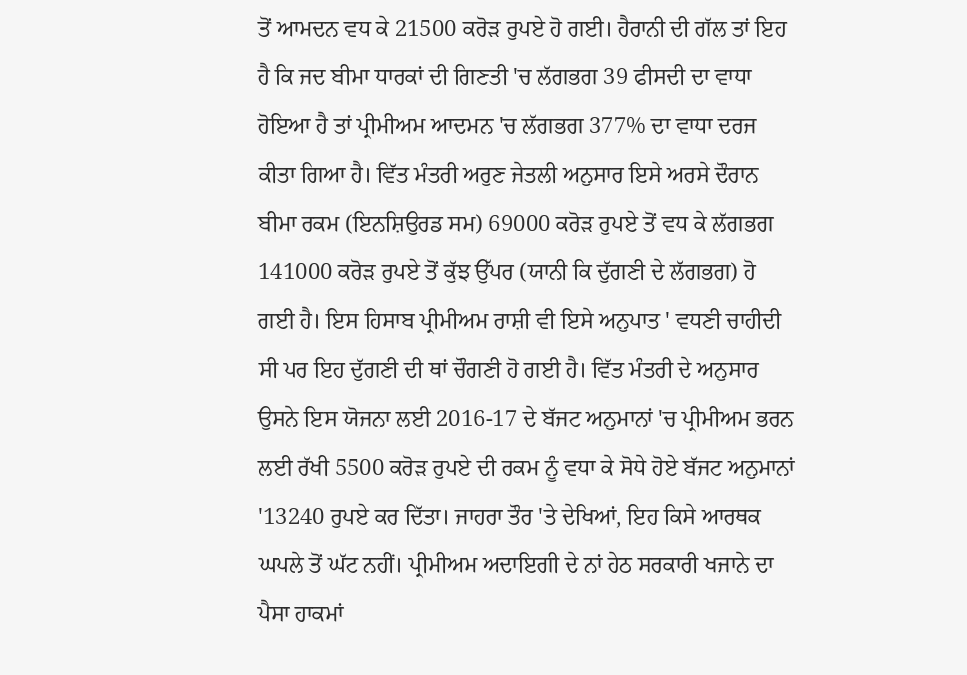ਤੋਂ ਆਮਦਨ ਵਧ ਕੇ 21500 ਕਰੋੜ ਰੁਪਏ ਹੋ ਗਈ। ਹੈਰਾਨੀ ਦੀ ਗੱਲ ਤਾਂ ਇਹ ਹੈ ਕਿ ਜਦ ਬੀਮਾ ਧਾਰਕਾਂ ਦੀ ਗਿਣਤੀ 'ਚ ਲੱਗਭਗ 39 ਫੀਸਦੀ ਦਾ ਵਾਧਾ ਹੋਇਆ ਹੈ ਤਾਂ ਪ੍ਰੀਮੀਅਮ ਆਦਮਨ 'ਚ ਲੱਗਭਗ 377% ਦਾ ਵਾਧਾ ਦਰਜ ਕੀਤਾ ਗਿਆ ਹੈ। ਵਿੱਤ ਮੰਤਰੀ ਅਰੁਣ ਜੇਤਲੀ ਅਨੁਸਾਰ ਇਸੇ ਅਰਸੇ ਦੌਰਾਨ ਬੀਮਾ ਰਕਮ (ਇਨਸ਼ਿਉਰਡ ਸਮ) 69000 ਕਰੋੜ ਰੁਪਏ ਤੋਂ ਵਧ ਕੇ ਲੱਗਭਗ 141000 ਕਰੋੜ ਰੁਪਏ ਤੋਂ ਕੁੱਝ ਉੱਪਰ (ਯਾਨੀ ਕਿ ਦੁੱਗਣੀ ਦੇ ਲੱਗਭਗ) ਹੋ ਗਈ ਹੈ। ਇਸ ਹਿਸਾਬ ਪ੍ਰੀਮੀਅਮ ਰਾਸ਼ੀ ਵੀ ਇਸੇ ਅਨੁਪਾਤ ' ਵਧਣੀ ਚਾਹੀਦੀ ਸੀ ਪਰ ਇਹ ਦੁੱਗਣੀ ਦੀ ਥਾਂ ਚੌਗਣੀ ਹੋ ਗਈ ਹੈ। ਵਿੱਤ ਮੰਤਰੀ ਦੇ ਅਨੁਸਾਰ ਉਸਨੇ ਇਸ ਯੋਜਨਾ ਲਈ 2016-17 ਦੇ ਬੱਜਟ ਅਨੁਮਾਨਾਂ 'ਚ ਪ੍ਰੀਮੀਅਮ ਭਰਨ ਲਈ ਰੱਖੀ 5500 ਕਰੋੜ ਰੁਪਏ ਦੀ ਰਕਮ ਨੂੰ ਵਧਾ ਕੇ ਸੋਧੇ ਹੋਏ ਬੱਜਟ ਅਨੁਮਾਨਾਂ '13240 ਰੁਪਏ ਕਰ ਦਿੱਤਾ। ਜਾਹਰਾ ਤੌਰ 'ਤੇ ਦੇਖਿਆਂ, ਇਹ ਕਿਸੇ ਆਰਥਕ ਘਪਲੇ ਤੋਂ ਘੱਟ ਨਹੀਂ। ਪ੍ਰੀਮੀਅਮ ਅਦਾਇਗੀ ਦੇ ਨਾਂ ਹੇਠ ਸਰਕਾਰੀ ਖਜਾਨੇ ਦਾ ਪੈਸਾ ਹਾਕਮਾਂ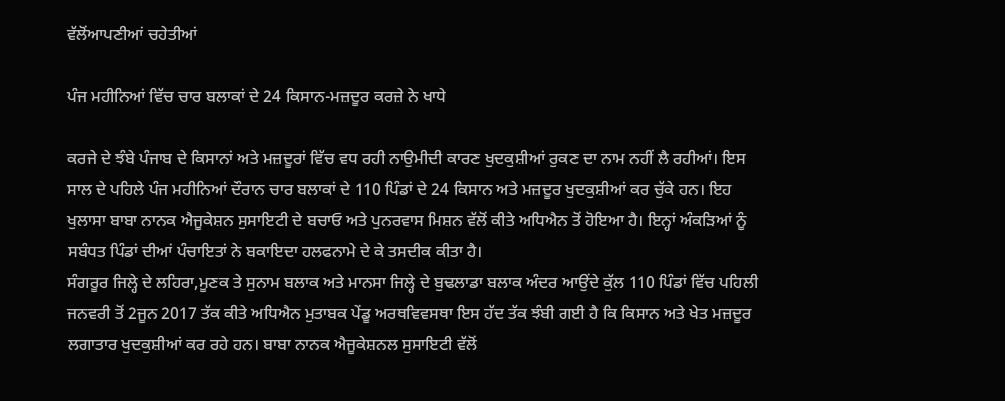ਵੱਲੋਂਆਪਣੀਆਂ ਚਹੇਤੀਆਂ

ਪੰਜ ਮਹੀਨਿਆਂ ਵਿੱਚ ਚਾਰ ਬਲਾਕਾਂ ਦੇ 24 ਕਿਸਾਨ-ਮਜ਼ਦੂਰ ਕਰਜ਼ੇ ਨੇ ਖਾਧੇ

ਕਰਜੇ ਦੇ ਝੰਬੇ ਪੰਜਾਬ ਦੇ ਕਿਸਾਨਾਂ ਅਤੇ ਮਜ਼ਦੂਰਾਂ ਵਿੱਚ ਵਧ ਰਹੀ ਨਾਉਮੀਦੀ ਕਾਰਣ ਖੁਦਕੁਸ਼ੀਆਂ ਰੁਕਣ ਦਾ ਨਾਮ ਨਹੀਂ ਲੈ ਰਹੀਆਂ। ਇਸ ਸਾਲ ਦੇ ਪਹਿਲੇ ਪੰਜ ਮਹੀਨਿਆਂ ਦੌਰਾਨ ਚਾਰ ਬਲਾਕਾਂ ਦੇ 110 ਪਿੰਡਾਂ ਦੇ 24 ਕਿਸਾਨ ਅਤੇ ਮਜ਼ਦੂਰ ਖੁਦਕੁਸ਼ੀਆਂ ਕਰ ਚੁੱਕੇ ਹਨ। ਇਹ ਖੁਲਾਸਾ ਬਾਬਾ ਨਾਨਕ ਐਜੂਕੇਸ਼ਨ ਸੁਸਾਇਟੀ ਦੇ ਬਚਾਓ ਅਤੇ ਪੁਨਰਵਾਸ ਮਿਸ਼ਨ ਵੱਲੋਂ ਕੀਤੇ ਅਧਿਐਨ ਤੋਂ ਹੋਇਆ ਹੈ। ਇਨ੍ਹਾਂ ਅੰਕੜਿਆਂ ਨੂੰ ਸਬੰਧਤ ਪਿੰਡਾਂ ਦੀਆਂ ਪੰਚਾਇਤਾਂ ਨੇ ਬਕਾਇਦਾ ਹਲਫਨਾਮੇ ਦੇ ਕੇ ਤਸਦੀਕ ਕੀਤਾ ਹੈ।
ਸੰਗਰੂਰ ਜਿਲ੍ਹੇ ਦੇ ਲਹਿਰਾ,ਮੂਣਕ ਤੇ ਸੁਨਾਮ ਬਲਾਕ ਅਤੇ ਮਾਨਸਾ ਜਿਲ੍ਹੇ ਦੇ ਬੁਢਲਾਡਾ ਬਲਾਕ ਅੰਦਰ ਆਉਂਦੇ ਕੁੱਲ 110 ਪਿੰਡਾਂ ਵਿੱਚ ਪਹਿਲੀ ਜਨਵਰੀ ਤੋਂ 2ਜੂਨ 2017 ਤੱਕ ਕੀਤੇ ਅਧਿਐਨ ਮੁਤਾਬਕ ਪੇਂਡੂ ਅਰਥਵਿਵਸਥਾ ਇਸ ਹੱਦ ਤੱਕ ਝੰਬੀ ਗਈ ਹੈ ਕਿ ਕਿਸਾਨ ਅਤੇ ਖੇਤ ਮਜ਼ਦੂਰ ਲਗਾਤਾਰ ਖੁਦਕੁਸ਼ੀਆਂ ਕਰ ਰਹੇ ਹਨ। ਬਾਬਾ ਨਾਨਕ ਐਜੂਕੇਸ਼ਨਲ ਸੁਸਾਇਟੀ ਵੱਲੋਂ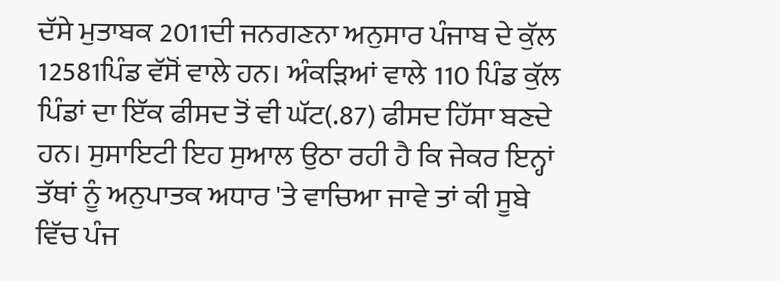ਦੱਸੇ ਮੁਤਾਬਕ 2011ਦੀ ਜਨਗਣਨਾ ਅਨੁਸਾਰ ਪੰਜਾਬ ਦੇ ਕੁੱਲ 12581ਪਿੰਡ ਵੱਸੋਂ ਵਾਲੇ ਹਨ। ਅੰਕੜਿਆਂ ਵਾਲੇ 110 ਪਿੰਡ ਕੁੱਲ ਪਿੰਡਾਂ ਦਾ ਇੱਕ ਫੀਸਦ ਤੋਂ ਵੀ ਘੱਟ(.87) ਫੀਸਦ ਹਿੱਸਾ ਬਣਦੇ ਹਨ। ਸੁਸਾਇਟੀ ਇਹ ਸੁਆਲ ਉਠਾ ਰਹੀ ਹੈ ਕਿ ਜੇਕਰ ਇਨ੍ਹਾਂ ਤੱਥਾਂ ਨੂੰ ਅਨੁਪਾਤਕ ਅਧਾਰ 'ਤੇ ਵਾਚਿਆ ਜਾਵੇ ਤਾਂ ਕੀ ਸੂਬੇ ਵਿੱਚ ਪੰਜ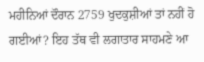ਮਹੀਨਿਆਂ ਦੌਰਾਨ 2759 ਖੁਦਕੁਸ਼ੀਆਂ ਤਾਂ ਨਹੀਂ ਹੋ ਗਈਆਂ? ਇਹ ਤੱਥ ਵੀ ਲਗਾਤਾਰ ਸਾਹਮਣੇ ਆ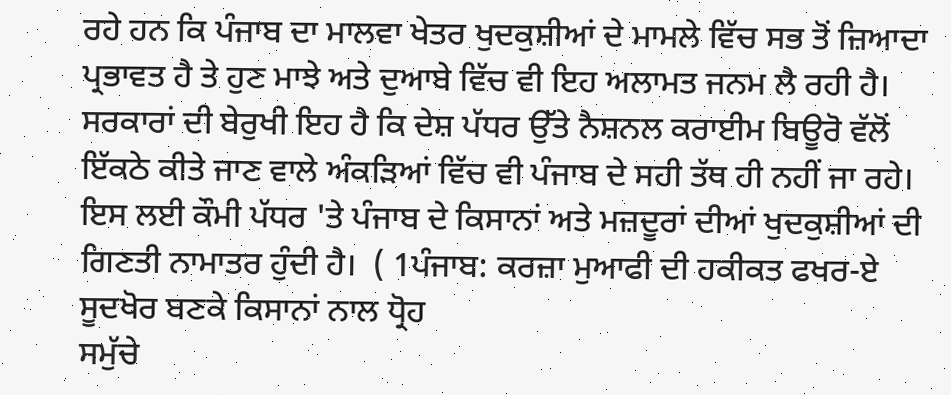ਰਹੇ ਹਨ ਕਿ ਪੰਜਾਬ ਦਾ ਮਾਲਵਾ ਖੇਤਰ ਖੁਦਕੁਸ਼ੀਆਂ ਦੇ ਮਾਮਲੇ ਵਿੱਚ ਸਭ ਤੋਂ ਜ਼ਿਆਦਾ ਪ੍ਰਭਾਵਤ ਹੈ ਤੇ ਹੁਣ ਮਾਝੇ ਅਤੇ ਦੁਆਬੇ ਵਿੱਚ ਵੀ ਇਹ ਅਲਾਮਤ ਜਨਮ ਲੈ ਰਹੀ ਹੈ। ਸਰਕਾਰਾਂ ਦੀ ਬੇਰੁਖੀ ਇਹ ਹੈ ਕਿ ਦੇਸ਼ ਪੱਧਰ ਉੱਤੇ ਨੈਸ਼ਨਲ ਕਰਾਈਮ ਬਿਊਰੋ ਵੱਲੋਂ ਇੱਕਠੇ ਕੀਤੇ ਜਾਣ ਵਾਲੇ ਅੰਕੜਿਆਂ ਵਿੱਚ ਵੀ ਪੰਜਾਬ ਦੇ ਸਹੀ ਤੱਥ ਹੀ ਨਹੀਂ ਜਾ ਰਹੇ। ਇਸ ਲਈ ਕੌਮੀ ਪੱਧਰ 'ਤੇ ਪੰਜਾਬ ਦੇ ਕਿਸਾਨਾਂ ਅਤੇ ਮਜ਼ਦੂਰਾਂ ਦੀਆਂ ਖੁਦਕੁਸ਼ੀਆਂ ਦੀ ਗਿਣਤੀ ਨਾਮਾਤਰ ਹੁੰਦੀ ਹੈ।  ( 1ਪੰਜਾਬ: ਕਰਜ਼ਾ ਮੁਆਫੀ ਦੀ ਹਕੀਕਤ ਫਖਰ-ਏ ਸੂਦਖੋਰ ਬਣਕੇ ਕਿਸਾਨਾਂ ਨਾਲ ਧ੍ਰੋਹ
ਸਮੁੱਚੇ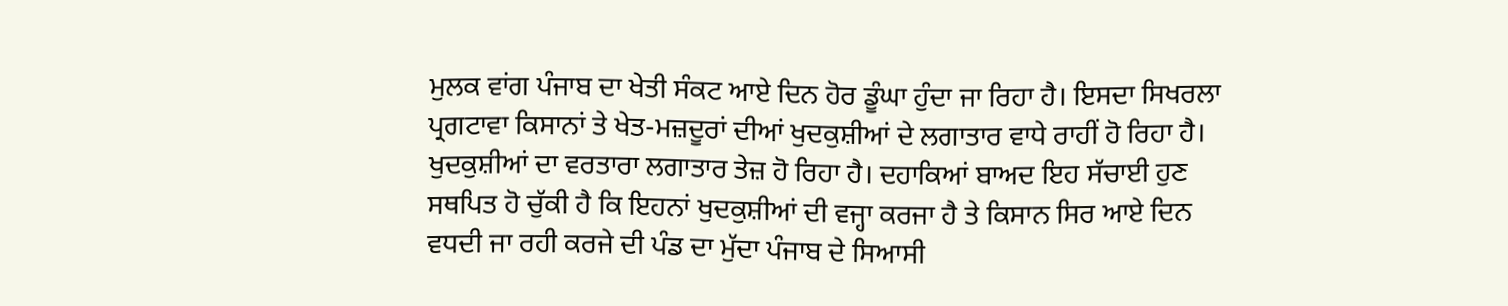ਮੁਲਕ ਵਾਂਗ ਪੰਜਾਬ ਦਾ ਖੇਤੀ ਸੰਕਟ ਆਏ ਦਿਨ ਹੋਰ ਡੂੰਘਾ ਹੁੰਦਾ ਜਾ ਰਿਹਾ ਹੈ। ਇਸਦਾ ਸਿਖਰਲਾ ਪ੍ਰਗਟਾਵਾ ਕਿਸਾਨਾਂ ਤੇ ਖੇਤ-ਮਜ਼ਦੂਰਾਂ ਦੀਆਂ ਖੁਦਕੁਸ਼ੀਆਂ ਦੇ ਲਗਾਤਾਰ ਵਾਧੇ ਰਾਹੀਂ ਹੋ ਰਿਹਾ ਹੈ। ਖੁਦਕੁਸ਼ੀਆਂ ਦਾ ਵਰਤਾਰਾ ਲਗਾਤਾਰ ਤੇਜ਼ ਹੋ ਰਿਹਾ ਹੈ। ਦਹਾਕਿਆਂ ਬਾਅਦ ਇਹ ਸੱਚਾਈ ਹੁਣ ਸਥਪਿਤ ਹੋ ਚੁੱਕੀ ਹੈ ਕਿ ਇਹਨਾਂ ਖੁਦਕੁਸ਼ੀਆਂ ਦੀ ਵਜ੍ਹਾ ਕਰਜਾ ਹੈ ਤੇ ਕਿਸਾਨ ਸਿਰ ਆਏ ਦਿਨ ਵਧਦੀ ਜਾ ਰਹੀ ਕਰਜੇ ਦੀ ਪੰਡ ਦਾ ਮੁੱਦਾ ਪੰਜਾਬ ਦੇ ਸਿਆਸੀ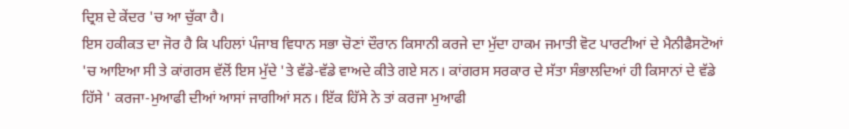ਦ੍ਰਿਸ਼ ਦੇ ਕੇਂਦਰ 'ਚ ਆ ਚੁੱਕਾ ਹੈ।
ਇਸ ਹਕੀਕਤ ਦਾ ਜੋਰ ਹੈ ਕਿ ਪਹਿਲਾਂ ਪੰਜਾਬ ਵਿਧਾਨ ਸਭਾ ਚੋਣਾਂ ਦੌਰਾਨ ਕਿਸਾਨੀ ਕਰਜੇ ਦਾ ਮੁੱਦਾ ਹਾਕਮ ਜਮਾਤੀ ਵੋਟ ਪਾਰਟੀਆਂ ਦੇ ਮੈਨੀਫੈਸਟੋਆਂ 'ਚ ਆਇਆ ਸੀ ਤੇ ਕਾਂਗਰਸ ਵੱਲੋਂ ਇਸ ਮੁੱਦੇ 'ਤੇ ਵੱਡੇ-ਵੱਡੇ ਵਾਅਦੇ ਕੀਤੇ ਗਏ ਸਨ। ਕਾਂਗਰਸ ਸਰਕਾਰ ਦੇ ਸੱਤਾ ਸੰਭਾਲਦਿਆਂ ਹੀ ਕਿਸਾਨਾਂ ਦੇ ਵੱਡੇ ਹਿੱਸੇ ' ਕਰਜਾ-ਮੁਆਫੀ ਦੀਆਂ ਆਸਾਂ ਜਾਗੀਆਂ ਸਨ। ਇੱਕ ਹਿੱਸੇ ਨੇ ਤਾਂ ਕਰਜਾ ਮੁਆਫੀ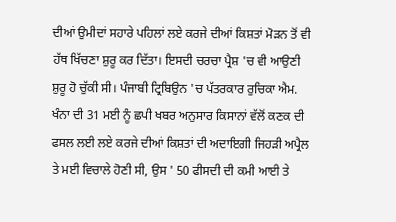ਦੀਆਂ ਉਮੀਦਾਂ ਸਹਾਰੇ ਪਹਿਲਾਂ ਲਏ ਕਰਜੇ ਦੀਆਂ ਕਿਸ਼ਤਾਂ ਮੋੜਨ ਤੋਂ ਵੀ ਹੱਥ ਖਿੱਚਣਾ ਸ਼ੁਰੂ ਕਰ ਦਿੱਤਾ। ਇਸਦੀ ਚਰਚਾ ਪ੍ਰੈਸ਼ 'ਚ ਵੀ ਆਉਣੀ ਸ਼ੁਰੂ ਹੋ ਚੁੱਕੀ ਸੀ। ਪੰਜਾਬੀ ਟ੍ਰਿਬਿਉਨ 'ਚ ਪੱਤਰਕਾਰ ਰੁਚਿਕਾ ਐਮ. ਖੰਨਾ ਦੀ 31 ਮਈ ਨੂੰ ਛਪੀ ਖਬਰ ਅਨੁਸਾਰ ਕਿਸਾਨਾਂ ਵੱਲੋਂ ਕਣਕ ਦੀ ਫਸਲ ਲਈ ਲਏ ਕਰਜੇ ਦੀਆਂ ਕਿਸ਼ਤਾਂ ਦੀ ਅਦਾਇਗੀ ਜਿਹੜੀ ਅਪ੍ਰੈਲ ਤੇ ਮਈ ਵਿਚਾਲੇ ਹੋਣੀ ਸੀ, ਉਸ ' 50 ਫੀਸਦੀ ਦੀ ਕਮੀ ਆਈ ਤੇ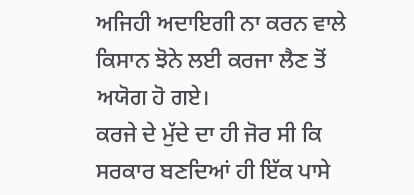ਅਜਿਹੀ ਅਦਾਇਗੀ ਨਾ ਕਰਨ ਵਾਲੇ ਕਿਸਾਨ ਝੋਨੇ ਲਈ ਕਰਜਾ ਲੈਣ ਤੋਂ ਅਯੋਗ ਹੋ ਗਏ।
ਕਰਜੇ ਦੇ ਮੁੱਦੇ ਦਾ ਹੀ ਜੋਰ ਸੀ ਕਿ ਸਰਕਾਰ ਬਣਦਿਆਂ ਹੀ ਇੱਕ ਪਾਸੇ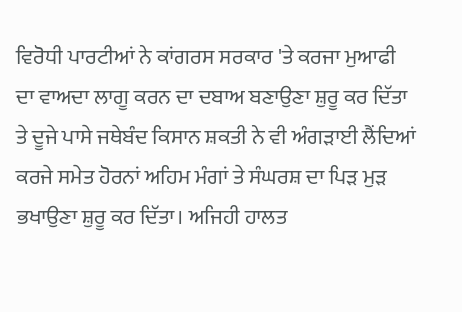ਵਿਰੋਧੀ ਪਾਰਟੀਆਂ ਨੇ ਕਾਂਗਰਸ ਸਰਕਾਰ 'ਤੇ ਕਰਜਾ ਮੁਆਫੀ ਦਾ ਵਾਅਦਾ ਲਾਗੂ ਕਰਨ ਦਾ ਦਬਾਅ ਬਣਾਉਣਾ ਸ਼ੁਰੂ ਕਰ ਦਿੱਤਾ ਤੇ ਦੂਜੇ ਪਾਸੇ ਜਥੇਬੰਦ ਕਿਸਾਨ ਸ਼ਕਤੀ ਨੇ ਵੀ ਅੰਗੜਾਈ ਲੈਂਦਿਆਂ ਕਰਜੇ ਸਮੇਤ ਹੋਰਨਾਂ ਅਹਿਮ ਮੰਗਾਂ ਤੇ ਸੰਘਰਸ਼ ਦਾ ਪਿੜ ਮੁੜ ਭਖਾਉਣਾ ਸ਼ੁਰੂ ਕਰ ਦਿੱਤਾ। ਅਜਿਹੀ ਹਾਲਤ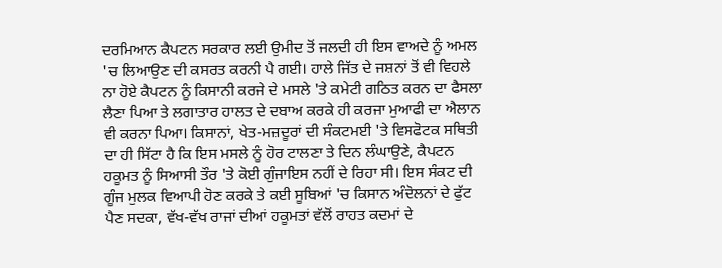ਦਰਮਿਆਨ ਕੈਪਟਨ ਸਰਕਾਰ ਲਈ ਉਮੀਦ ਤੋਂ ਜਲਦੀ ਹੀ ਇਸ ਵਾਅਦੇ ਨੂੰ ਅਮਲ 'ਚ ਲਿਆਉਣ ਦੀ ਕਸਰਤ ਕਰਨੀ ਪੈ ਗਈ। ਹਾਲੇ ਜਿੱਤ ਦੇ ਜਸ਼ਨਾਂ ਤੋਂ ਵੀ ਵਿਹਲੇ ਨਾ ਹੋਏ ਕੈਪਟਨ ਨੂੰ ਕਿਸਾਨੀ ਕਰਜੇ ਦੇ ਮਸਲੇ 'ਤੇ ਕਮੇਟੀ ਗਠਿਤ ਕਰਨ ਦਾ ਫੈਸਲਾ ਲੈਣਾ ਪਿਆ ਤੇ ਲਗਾਤਾਰ ਹਾਲਤ ਦੇ ਦਬਾਅ ਕਰਕੇ ਹੀ ਕਰਜਾ ਮੁਆਫੀ ਦਾ ਐਲਾਨ ਵੀ ਕਰਨਾ ਪਿਆ। ਕਿਸਾਨਾਂ, ਖੇਤ-ਮਜ਼ਦੂਰਾਂ ਦੀ ਸੰਕਟਮਈ 'ਤੇ ਵਿਸਫੋਟਕ ਸਥਿਤੀ ਦਾ ਹੀ ਸਿੱਟਾ ਹੈ ਕਿ ਇਸ ਮਸਲੇ ਨੂੰ ਹੋਰ ਟਾਲਣਾ ਤੇ ਦਿਨ ਲੰਘਾਉਣੇ, ਕੈਪਟਨ ਹਕੂਮਤ ਨੂੰ ਸਿਆਸੀ ਤੌਰ 'ਤੇ ਕੋਈ ਗੁੰਜਾਇਸ ਨਹੀਂ ਦੇ ਰਿਹਾ ਸੀ। ਇਸ ਸੰਕਟ ਦੀ ਗੂੰਜ ਮੁਲਕ ਵਿਆਪੀ ਹੋਣ ਕਰਕੇ ਤੇ ਕਈ ਸੂਬਿਆਂ 'ਚ ਕਿਸਾਨ ਅੰਦੋਲਨਾਂ ਦੇ ਫੁੱਟ ਪੈਣ ਸਦਕਾ, ਵੱਖ-ਵੱਖ ਰਾਜਾਂ ਦੀਆਂ ਹਕੂਮਤਾਂ ਵੱਲੋਂ ਰਾਹਤ ਕਦਮਾਂ ਦੇ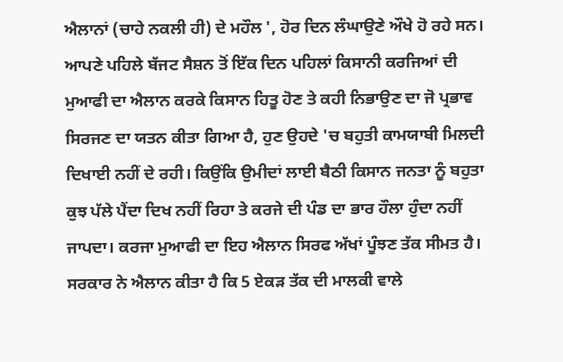ਐਲਾਨਾਂ (ਚਾਹੇ ਨਕਲੀ ਹੀ) ਦੇ ਮਹੌਲ ', ਹੋਰ ਦਿਨ ਲੰਘਾਉਣੇ ਔਖੇ ਹੋ ਰਹੇ ਸਨ।
ਆਪਣੇ ਪਹਿਲੇ ਬੱਜਟ ਸੈਸ਼ਨ ਤੋਂ ਇੱਕ ਦਿਨ ਪਹਿਲਾਂ ਕਿਸਾਨੀ ਕਰਜਿਆਂ ਦੀ ਮੁਆਫੀ ਦਾ ਐਲਾਨ ਕਰਕੇ ਕਿਸਾਨ ਹਿਤੂ ਹੋਣ ਤੇ ਕਹੀ ਨਿਭਾਉਣ ਦਾ ਜੋ ਪ੍ਰਭਾਵ ਸਿਰਜਣ ਦਾ ਯਤਨ ਕੀਤਾ ਗਿਆ ਹੈ, ਹੁਣ ਉਹਦੇ 'ਚ ਬਹੁਤੀ ਕਾਮਯਾਬੀ ਮਿਲਦੀ ਦਿਖਾਈ ਨਹੀਂ ਦੇ ਰਹੀ। ਕਿਉਂਕਿ ਉਮੀਦਾਂ ਲਾਈ ਬੈਠੀ ਕਿਸਾਨ ਜਨਤਾ ਨੂੰ ਬਹੁਤਾ ਕੁਝ ਪੱਲੇ ਪੈਂਦਾ ਦਿਖ ਨਹੀਂ ਰਿਹਾ ਤੇ ਕਰਜੇ ਦੀ ਪੰਡ ਦਾ ਭਾਰ ਹੌਲਾ ਹੁੰਦਾ ਨਹੀਂ ਜਾਪਦਾ। ਕਰਜਾ ਮੁਆਫੀ ਦਾ ਇਹ ਐਲਾਨ ਸਿਰਫ ਅੱਖਾਂ ਪੂੰਝਣ ਤੱਕ ਸੀਮਤ ਹੈ। ਸਰਕਾਰ ਨੇ ਐਲਾਨ ਕੀਤਾ ਹੈ ਕਿ 5 ਏਕੜ ਤੱਕ ਦੀ ਮਾਲਕੀ ਵਾਲੇ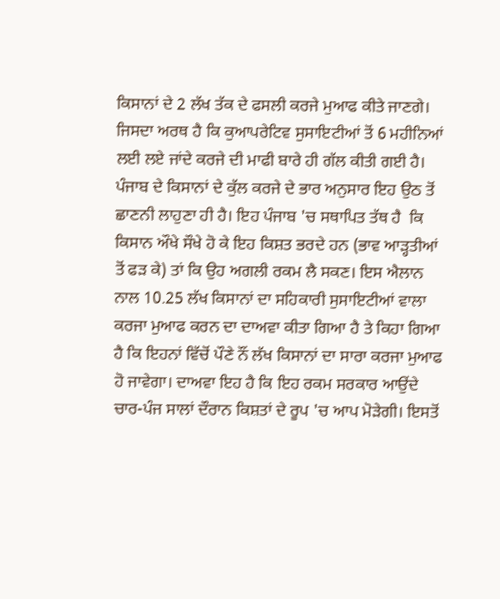ਕਿਸਾਨਾਂ ਦੇ 2 ਲੱਖ ਤੱਕ ਦੇ ਫਸਲੀ ਕਰਜੇ ਮੁਆਫ ਕੀਤੇ ਜਾਣਗੇ। ਜਿਸਦਾ ਅਰਥ ਹੈ ਕਿ ਕੁਆਪਰੇਟਿਵ ਸੁਸਾਇਟੀਆਂ ਤੋਂ 6 ਮਹੀਨਿਆਂ ਲਈ ਲਏ ਜਾਂਦੇ ਕਰਜੇ ਦੀ ਮਾਫੀ ਬਾਰੇ ਹੀ ਗੱਲ ਕੀਤੀ ਗਈ ਹੈ। ਪੰਜਾਬ ਦੇ ਕਿਸਾਨਾਂ ਦੇ ਕੁੱਲ ਕਰਜੇ ਦੇ ਭਾਰ ਅਨੁਸਾਰ ਇਹ ਉਠ ਤੋਂ ਛਾਣਨੀ ਲਾਹੁਣਾ ਹੀ ਹੈ। ਇਹ ਪੰਜਾਬ 'ਚ ਸਥਾਪਿਤ ਤੱਥ ਹੈ  ਕਿ ਕਿਸਾਨ ਔਖੇ ਸੌਖੇ ਹੋ ਕੇ ਇਹ ਕਿਸ਼ਤ ਭਰਦੇ ਹਨ (ਭਾਵ ਆੜ੍ਹਤੀਆਂ ਤੋਂ ਫੜ ਕੇ) ਤਾਂ ਕਿ ਉਹ ਅਗਲੀ ਰਕਮ ਲੈ ਸਕਣ। ਇਸ ਐਲਾਨ ਨਾਲ 10.25 ਲੱਖ ਕਿਸਾਨਾਂ ਦਾ ਸਹਿਕਾਰੀ ਸੁਸਾਇਟੀਆਂ ਵਾਲਾ ਕਰਜਾ ਮੁਆਫ ਕਰਨ ਦਾ ਦਾਅਵਾ ਕੀਤਾ ਗਿਆ ਹੈ ਤੇ ਕਿਹਾ ਗਿਆ ਹੈ ਕਿ ਇਹਨਾਂ ਵਿੱਚੋਂ ਪੌਣੇ ਨੌਂ ਲੱਖ ਕਿਸਾਨਾਂ ਦਾ ਸਾਰਾ ਕਰਜਾ ਮੁਆਫ ਹੋ ਜਾਵੇਗਾ। ਦਾਅਵਾ ਇਹ ਹੈ ਕਿ ਇਹ ਰਕਮ ਸਰਕਾਰ ਆਉਂਦੇ ਚਾਰ-ਪੰਜ ਸਾਲਾਂ ਦੌਰਾਨ ਕਿਸ਼ਤਾਂ ਦੇ ਰੂਪ 'ਚ ਆਪ ਮੋੜੇਗੀ। ਇਸਤੋਂ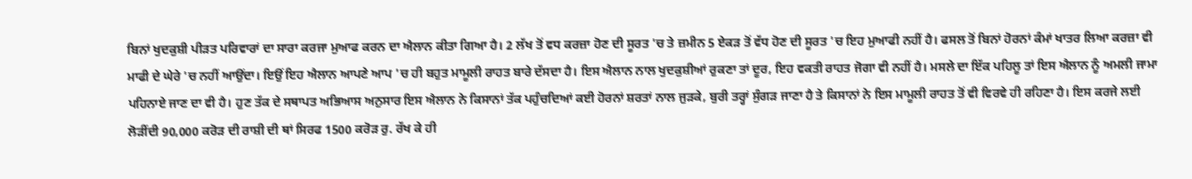ਬਿਨਾਂ ਖੁਦਕੁਸ਼ੀ ਪੀੜਤ ਪਰਿਵਾਰਾਂ ਦਾ ਸਾਰਾ ਕਰਜਾ ਮੁਆਫ ਕਰਨ ਦਾ ਐਲਾਨ ਕੀਤਾ ਗਿਆ ਹੈ। 2 ਲੱਖ ਤੋਂ ਵਧ ਕਰਜ਼ਾ ਹੋਣ ਦੀ ਸੂਰਤ 'ਚ ਤੇ ਜ਼ਮੀਨ 5 ਏਕੜ ਤੋਂ ਵੱਧ ਹੋਣ ਦੀ ਸੂਰਤ 'ਚ ਇਹ ਮੁਆਫੀ ਨਹੀਂ ਹੈ। ਫਸਲ ਤੋਂ ਬਿਨਾਂ ਹੋਰਨਾਂ ਕੰਮਾਂ ਖਾਤਰ ਲਿਆ ਕਰਜ਼ਾ ਵੀ ਮਾਫੀ ਦੇ ਘੇਰੇ 'ਚ ਨਹੀਂ ਆਉਂਦਾ। ਇਉਂ ਇਹ ਐਲਾਨ ਆਪਣੇ ਆਪ 'ਚ ਹੀ ਬਹੁਤ ਮਾਮੂਲੀ ਰਾਹਤ ਬਾਰੇ ਦੱਸਦਾ ਹੈ। ਇਸ ਐਲਾਨ ਨਾਲ ਖੁਦਕੁਸ਼ੀਆਂ ਰੁਕਣਾ ਤਾਂ ਦੂਰ, ਇਹ ਵਕਤੀ ਰਾਹਤ ਜੋਗਾ ਵੀ ਨਹੀਂ ਹੈ। ਮਸਲੇ ਦਾ ਇੱਕ ਪਹਿਲੂ ਤਾਂ ਇਸ ਐਲਾਨ ਨੂੰ ਅਮਲੀ ਜਾਮਾ ਪਹਿਨਾਏ ਜਾਣ ਦਾ ਵੀ ਹੈ। ਹੁਣ ਤੱਕ ਦੇ ਸਥਾਪਤ ਅਭਿਆਸ ਅਨੁਸਾਰ ਇਸ ਐਲਾਨ ਨੇ ਕਿਸਾਨਾਂ ਤੱਕ ਪਹੁੰਚਦਿਆਂ ਕਈ ਹੋਰਨਾਂ ਸ਼ਰਤਾਂ ਨਾਲ ਜੁੜਕੇ, ਬੁਰੀ ਤਰ੍ਹਾਂ ਸੁੰਗੜ ਜਾਣਾ ਹੈ ਤੇ ਕਿਸਾਨਾਂ ਨੇ ਇਸ ਮਾਮੂਲੀ ਰਾਹਤ ਤੋਂ ਵੀ ਵਿਰਵੇ ਹੀ ਰਹਿਣਾ ਹੈ। ਇਸ ਕਰਜੇ ਲਈ ਲੋੜੀਂਦੀ 90,000 ਕਰੋੜ ਦੀ ਰਾਸ਼ੀ ਦੀ ਥਾਂ ਸਿਰਫ 1500 ਕਰੋੜ ਰੁ. ਰੱਖ ਕੇ ਹੀ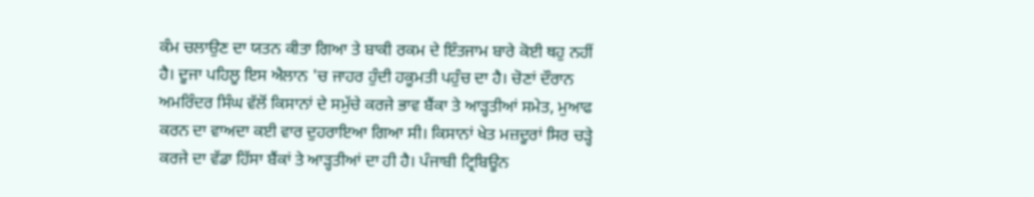ਕੰਮ ਚਲਾਉਣ ਦਾ ਯਤਨ ਕੀਤਾ ਗਿਆ ਤੇ ਬਾਕੀ ਰਕਮ ਦੇ ਇੰਤਜਾਮ ਬਾਰੇ ਕੋਈ ਥਹੁ ਨਹੀਂ ਹੈ। ਦੂਜਾ ਪਹਿਲੂ ਇਸ ਐਲਾਨ 'ਚ ਜਾਹਰ ਹੁੰਦੀ ਹਕੂਮਤੀ ਪਹੁੰਚ ਦਾ ਹੈ। ਚੋਣਾਂ ਦੌਰਾਨ ਅਮਰਿੰਦਰ ਸਿੰਘ ਵੱਲੋਂ ਕਿਸਾਨਾਂ ਦੇ ਸਮੁੱਚੇ ਕਰਜੇ ਭਾਵ ਬੈਂਕਾ ਤੇ ਆੜ੍ਹਤੀਆਂ ਸਮੇਤ, ਮੁਆਫ ਕਰਨ ਦਾ ਵਾਅਦਾ ਕਈ ਵਾਰ ਦੁਹਰਾਇਆ ਗਿਆ ਸੀ। ਕਿਸਾਨਾਂ ਖੇਤ ਮਜ਼ਦੂਰਾਂ ਸਿਰ ਚੜ੍ਹੇ ਕਰਜੇ ਦਾ ਵੱਡਾ ਹਿੱਸਾ ਬੈਂਕਾਂ ਤੇ ਆੜ੍ਹਤੀਆਂ ਦਾ ਹੀ ਹੈ। ਪੰਜਾਬੀ ਟ੍ਰਿਬਿਊਨ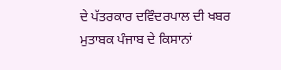ਦੇ ਪੱਤਰਕਾਰ ਦਵਿੰਦਰਪਾਲ ਦੀ ਖਬਰ ਮੁਤਾਬਕ ਪੰਜਾਬ ਦੇ ਕਿਸਾਨਾਂ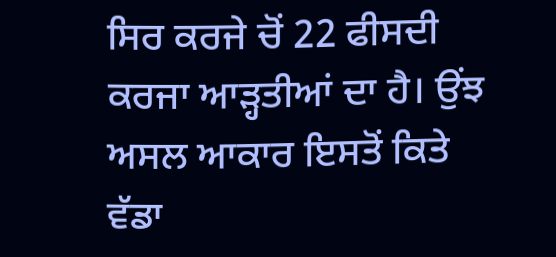ਸਿਰ ਕਰਜੇ ਚੋਂ 22 ਫੀਸਦੀ ਕਰਜਾ ਆੜ੍ਹਤੀਆਂ ਦਾ ਹੈ। ਉਂਝ ਅਸਲ ਆਕਾਰ ਇਸਤੋਂ ਕਿਤੇ ਵੱਡਾ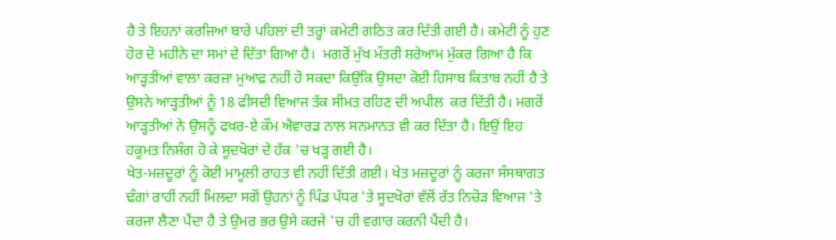ਹੈ ਤੇ ਇਹਨਾਂ ਕਰਜਿਆਂ ਬਾਰੇ ਪਹਿਲਾਂ ਦੀ ਤਰ੍ਹਾਂ ਕਮੇਟੀ ਗਠਿਤ ਕਰ ਦਿੱਤੀ ਗਈ ਹੈ। ਕਮੇਟੀ ਨੂੰ ਹੁਣ ਹੋਰ ਦੋ ਮਹੀਨੇ ਦਾ ਸਮਾਂ ਦੇ ਦਿੱਤਾ ਗਿਆ ਹੈ।  ਮਗਰੋਂ ਮੁੱਖ ਮੰਤਰੀ ਸ਼ਰੇਆਮ ਮੁੱਕਰ ਗਿਆ ਹੈ ਕਿ ਆੜ੍ਹਤੀਆਂ ਵਾਲਾ ਕਰਜ਼ਾ ਮੁਆਫ਼ ਨਹੀਂ ਹੋ ਸਕਦਾ ਕਿਉਂਕਿ ਉਸਦਾ ਕੋਈ ਹਿਸਾਬ ਕਿਤਾਬ ਨਹੀਂ ਹੈ ਤੇ ਉਸਨੇ ਆੜ੍ਹਤੀਆਂ ਨੂੰ 18 ਫੀਸਦੀ ਵਿਆਜ ਤੱਕ ਸੀਮਤ ਰਹਿਣ ਦੀ ਅਪੀਲ  ਕਰ ਦਿੱਤੀ ਹੈ। ਮਗਰੋਂ ਆੜ੍ਹਤੀਆਂ ਨੇ ਉਸਨੂੰ ਫਖਰ-ਏ ਕੌਮ ਐਵਾਰਡ ਨਾਲ ਸਨਮਾਨਤ ਵੀ ਕਰ ਦਿੱਤਾ ਹੈ। ਇਉਂ ਇਹ ਹਕੂਮਤ ਨਿਸ਼ੰਗ ਹੋ ਕੇ ਸੂਦਖੋਰਾਂ ਦੇ ਹੱਕ 'ਚ ਖੜ੍ਹ ਗਈ ਹੈ।
ਖੇਤ-ਮਜ਼ਦੂਰਾਂ ਨੂੰ ਕੋਈ ਮਾਮੂਲੀ ਰਾਹਤ ਵੀ ਨਹੀਂ ਦਿੱਤੀ ਗਈ। ਖੇਤ ਮਜ਼ਦੂਰਾਂ ਨੂੰ ਕਰਜਾ ਸੰਸਥਾਗਤ ਢੰਗਾਂ ਰਾਹੀਂ ਨਹੀਂ ਮਿਲਦਾ ਸਗੋਂ ਉਹਨਾਂ ਨੂੰ ਪਿੰਡ ਪੱਧਰ 'ਤੇ ਸੂਦਖੋਰਾਂ ਵੱਲੋਂ ਰੱਤ ਨਿਚੋੜ ਵਿਆਜ 'ਤੇ ਕਰਜਾ ਲੈਣਾ ਪੈਂਦਾ ਹੈ ਤੇ ਉਮਰ ਭਰ ਉਸੇ ਕਰਜੇ 'ਚ ਹੀ ਵਗਾਰ ਕਰਨੀ ਪੈਂਦੀ ਹੈ।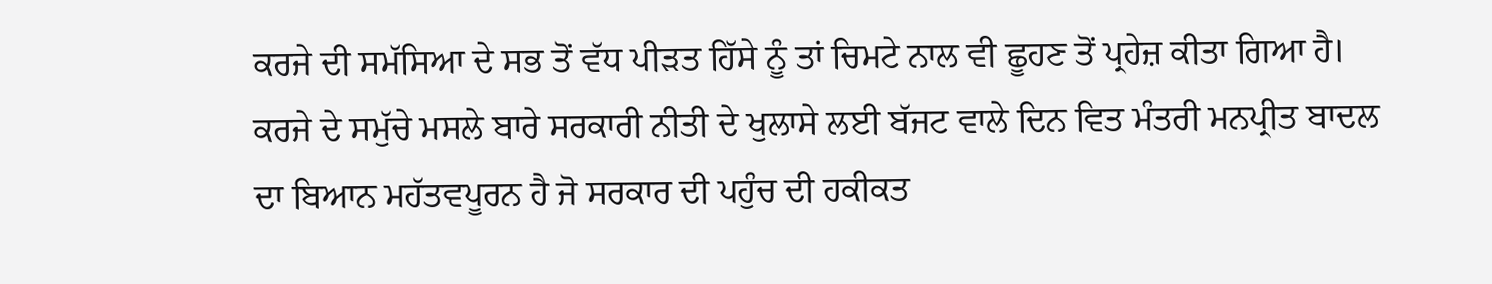ਕਰਜੇ ਦੀ ਸਮੱਸਿਆ ਦੇ ਸਭ ਤੋਂ ਵੱਧ ਪੀੜਤ ਹਿੱਸੇ ਨੂੰ ਤਾਂ ਚਿਮਟੇ ਨਾਲ ਵੀ ਛੂਹਣ ਤੋਂ ਪ੍ਰਹੇਜ਼ ਕੀਤਾ ਗਿਆ ਹੈ। ਕਰਜੇ ਦੇ ਸਮੁੱਚੇ ਮਸਲੇ ਬਾਰੇ ਸਰਕਾਰੀ ਨੀਤੀ ਦੇ ਖੁਲਾਸੇ ਲਈ ਬੱਜਟ ਵਾਲੇ ਦਿਨ ਵਿਤ ਮੰਤਰੀ ਮਨਪ੍ਰੀਤ ਬਾਦਲ ਦਾ ਬਿਆਨ ਮਹੱਤਵਪੂਰਨ ਹੈ ਜੋ ਸਰਕਾਰ ਦੀ ਪਹੁੰਚ ਦੀ ਹਕੀਕਤ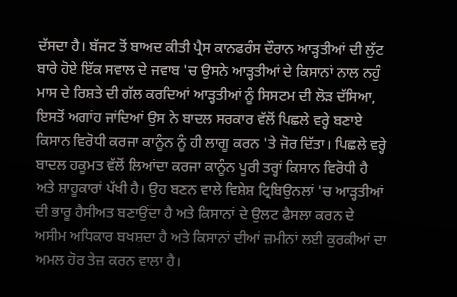ਦੱਸਦਾ ਹੈ। ਬੱਜਟ ਤੋਂ ਬਾਅਦ ਕੀਤੀ ਪ੍ਰੈਸ ਕਾਨਫਰੰਸ ਦੌਰਾਨ ਆੜ੍ਹਤੀਆਂ ਦੀ ਲੁੱਟ ਬਾਰੇ ਹੋਏ ਇੱਕ ਸਵਾਲ ਦੇ ਜਵਾਬ 'ਚ ਉਸਨੇ ਆੜ੍ਹਤੀਆਂ ਦੇ ਕਿਸਾਨਾਂ ਨਾਲ ਨਹੁੰ ਮਾਸ ਦੇ ਰਿਸ਼ਤੇ ਦੀ ਗੱਲ ਕਰਦਿਆਂ ਆੜ੍ਹਤੀਆਂ ਨੂੰ ਸਿਸਟਮ ਦੀ ਲੋੜ ਦੱਸਿਆ, ਇਸਤੋਂ ਅਗਾਂਹ ਜਾਂਦਿਆਂ ਉਸ ਨੇ ਬਾਦਲ ਸਰਕਾਰ ਵੱਲੋਂ ਪਿਛਲੇ ਵਰ੍ਹੇ ਬਣਾਏ ਕਿਸਾਨ ਵਿਰੋਧੀ ਕਰਜਾ ਕਾਨੂੰਨ ਨੂੰ ਹੀ ਲਾਗੂ ਕਰਨ 'ਤੇ ਜੋਰ ਦਿੱਤਾ। ਪਿਛਲੇ ਵਰ੍ਹੇ ਬਾਦਲ ਹਕੂਮਤ ਵੱਲੋਂ ਲਿਆਂਦਾ ਕਰਜਾ ਕਾਨੂੰਨ ਪੂਰੀ ਤਰ੍ਹਾਂ ਕਿਸਾਨ ਵਿਰੋਧੀ ਹੈ ਅਤੇ ਸ਼ਾਹੂਕਾਰਾਂ ਪੱਖੀ ਹੈ। ਉਹ ਬਣਨ ਵਾਲੇ ਵਿਸ਼ੇਸ਼ ਟ੍ਰਿਬਿਉਨਲਾਂ 'ਚ ਆੜ੍ਹਤੀਆਂ ਦੀ ਭਾਰੂ ਹੈਸੀਅਤ ਬਣਾਉਂਦਾ ਹੈ ਅਤੇ ਕਿਸਾਨਾਂ ਦੇ ਉਲਟ ਫੈਸਲਾ ਕਰਨ ਦੇ ਅਸੀਮ ਅਧਿਕਾਰ ਬਖਸ਼ਦਾ ਹੈ ਅਤੇ ਕਿਸਾਨਾਂ ਦੀਆਂ ਜ਼ਮੀਨਾਂ ਲਈ ਕੁਰਕੀਆਂ ਦਾ ਅਮਲ ਹੋਰ ਤੇਜ਼ ਕਰਨ ਵਾਲਾ ਹੈ।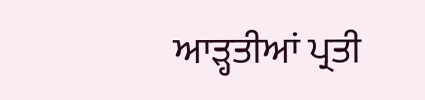ਆੜ੍ਹਤੀਆਂ ਪ੍ਰਤੀ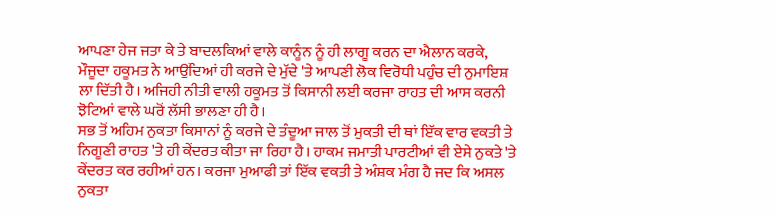ਆਪਣਾ ਹੇਜ ਜਤਾ ਕੇ ਤੇ ਬਾਦਲਕਿਆਂ ਵਾਲੇ ਕਾਨੂੰਨ ਨੂੰ ਹੀ ਲਾਗੂ ਕਰਨ ਦਾ ਐਲਾਨ ਕਰਕੇ, ਮੌਜੂਦਾ ਹਕੂਮਤ ਨੇ ਆਉਂਦਿਆਂ ਹੀ ਕਰਜੇ ਦੇ ਮੁੱਦੇ 'ਤੇ ਆਪਣੀ ਲੋਕ ਵਿਰੋਧੀ ਪਹੁੰਚ ਦੀ ਨੁਮਾਇਸ਼ ਲਾ ਦਿੱਤੀ ਹੈ। ਅਜਿਹੀ ਨੀਤੀ ਵਾਲੀ ਹਕੂਮਤ ਤੋਂ ਕਿਸਾਨੀ ਲਈ ਕਰਜਾ ਰਾਹਤ ਦੀ ਆਸ ਕਰਨੀ ਝੋਟਿਆਂ ਵਾਲੇ ਘਰੋਂ ਲੱਸੀ ਭਾਲਣਾ ਹੀ ਹੈ।
ਸਭ ਤੋਂ ਅਹਿਮ ਨੁਕਤਾ ਕਿਸਾਨਾਂ ਨੂੰ ਕਰਜੇ ਦੇ ਤੰਦੂਆ ਜਾਲ ਤੋਂ ਮੁਕਤੀ ਦੀ ਥਾਂ ਇੱਕ ਵਾਰ ਵਕਤੀ ਤੇ ਨਿਗੂਣੀ ਰਾਹਤ 'ਤੇ ਹੀ ਕੇਂਦਰਤ ਕੀਤਾ ਜਾ ਰਿਹਾ ਹੈ। ਹਾਕਮ ਜਮਾਤੀ ਪਾਰਟੀਆਂ ਵੀ ਏਸੇ ਨੁਕਤੇ 'ਤੇ ਕੇਂਦਰਤ ਕਰ ਰਹੀਆਂ ਹਨ। ਕਰਜਾ ਮੁਆਫੀ ਤਾਂ ਇੱਕ ਵਕਤੀ ਤੇ ਅੰਸ਼ਕ ਮੰਗ ਹੈ ਜਦ ਕਿ ਅਸਲ ਨੁਕਤਾ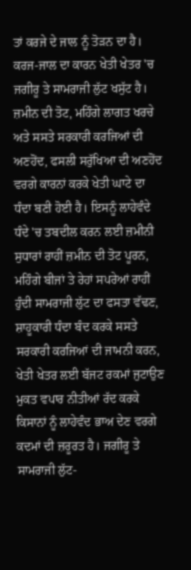ਤਾਂ ਕਰਜੇ ਦੇ ਜਾਲ ਨੂੰ ਤੋੜਨ ਦਾ ਹੈ। ਕਰਜ-ਜਾਲ ਦਾ ਕਾਰਨ ਖੇਤੀ ਖੇਤਰ 'ਚ ਜਗੀਰੂ ਤੇ ਸਾਮਰਾਜੀ ਲੁੱਟ ਖਸੁੱਟ ਹੈ। ਜ਼ਮੀਨ ਦੀ ਤੋਟ, ਮਹਿੰਗੇ ਲਾਗਤ ਖਰਚੇ ਅਤੇ ਸਸਤੇ ਸਰਕਾਰੀ ਕਰਜਿਆਂ ਦੀ ਅਣਹੋਂਦ, ਫਸਲੀ ਸਰੁੱਖਿਆ ਦੀ ਅਣਹੋਂਦ ਵਰਗੇ ਕਾਰਨਾਂ ਕਰਕੇ ਖੇਤੀ ਘਾਟੇ ਦਾ ਧੰਦਾ ਬਣੀ ਹੋਈ ਹੈ। ਇਸਨੂੰ ਲਾਹੇਵੰਦੇ ਧੰਦੇ 'ਚ ਤਬਦੀਲ ਕਰਨ ਲਈ ਜ਼ਮੀਨੀ ਸੁਧਾਰਾਂ ਰਾਹੀਂ ਜ਼ਮੀਨ ਦੀ ਤੋਟ ਪੂਰਨ, ਮਹਿੰਗੇ ਬੀਜਾਂ ਤੇ ਰੇਹਾਂ ਸਪਰੇਆਂ ਰਾਹੀਂ ਹੁੰਦੀ ਸਾਮਰਾਜੀ ਲੁੱਟ ਦਾ ਫਸਤਾ ਵੱਢਣ, ਸ਼ਾਹੂਕਾਰੀ ਧੰਦਾ ਬੰਦ ਕਰਕੇ ਸਸਤੇ ਸਰਕਾਰੀ ਕਰਜਿਆਂ ਦੀ ਜਾਮਨੀ ਕਰਨ, ਖੇਤੀ ਖੇਤਰ ਲਈ ਬੱਜਟ ਰਕਮਾਂ ਜੁਟਾਉਣ ਮੁਕਤ ਵਪਾਰ ਨੀਤੀਆਂ ਰੱਦ ਕਰਕੇ ਕਿਸਾਨਾਂ ਨੂੰ ਲਾਹੇਵੰਦ ਭਾਅ ਦੇਣ ਵਰਗੇ ਕਦਮਾਂ ਦੀ ਜ਼ਰੂਰਤ ਹੈ। ਜਗੀਰੂ ਤੇ ਸਾਮਰਾਜੀ ਲੁੱਟ-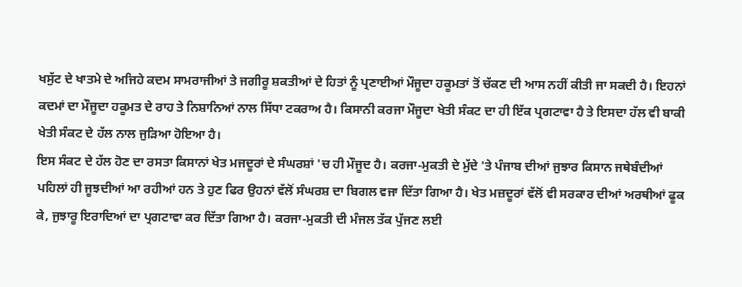ਖਸੁੱਟ ਦੇ ਖਾਤਮੇ ਦੇ ਅਜਿਹੇ ਕਦਮ ਸਾਮਰਾਜੀਆਂ ਤੇ ਜਗੀਰੂ ਸ਼ਕਤੀਆਂ ਦੇ ਹਿਤਾਂ ਨੂੰ ਪ੍ਰਣਾਈਆਂ ਮੌਜੂਦਾ ਹਕੂਮਤਾਂ ਤੋਂ ਚੱਕਣ ਦੀ ਆਸ ਨਹੀਂ ਕੀਤੀ ਜਾ ਸਕਦੀ ਹੈ। ਇਹਨਾਂ ਕਦਮਾਂ ਦਾ ਮੌਜੂਦਾ ਹਕੂਮਤ ਦੇ ਰਾਹ ਤੇ ਨਿਸ਼ਾਨਿਆਂ ਨਾਲ ਸਿੱਧਾ ਟਕਰਾਅ ਹੈ। ਕਿਸਾਨੀ ਕਰਜਾ ਮੌਜੂਦਾ ਖੇਤੀ ਸੰਕਟ ਦਾ ਹੀ ਇੱਕ ਪ੍ਰਗਟਾਵਾ ਹੈ ਤੇ ਇਸਦਾ ਹੱਲ ਵੀ ਬਾਕੀ ਖੇਤੀ ਸੰਕਟ ਦੇ ਹੱਲ ਨਾਲ ਜੁੜਿਆ ਹੋਇਆ ਹੈ।
ਇਸ ਸੰਕਟ ਦੇ ਹੱਲ ਹੋਣ ਦਾ ਰਸਤਾ ਕਿਸਾਨਾਂ ਖੇਤ ਮਜਦੂਰਾਂ ਦੇ ਸੰਘਰਸ਼ਾਂ 'ਚ ਹੀ ਮੌਜੂਦ ਹੈ। ਕਰਜਾ-ਮੁਕਤੀ ਦੇ ਮੁੱਦੇ 'ਤੇ ਪੰਜਾਬ ਦੀਆਂ ਜੁਝਾਰ ਕਿਸਾਨ ਜਥੇਬੰਦੀਆਂ ਪਹਿਲਾਂ ਹੀ ਜੂਝਦੀਆਂ ਆ ਰਹੀਆਂ ਹਨ ਤੇ ਹੁਣ ਫਿਰ ਉਹਨਾਂ ਵੱਲੋਂ ਸੰਘਰਸ਼ ਦਾ ਬਿਗਲ ਵਜਾ ਦਿੱਤਾ ਗਿਆ ਹੈ। ਖੇਤ ਮਜ਼ਦੂਰਾਂ ਵੱਲੋਂ ਵੀ ਸਰਕਾਰ ਦੀਆਂ ਅਰਥੀਆਂ ਫੂਕ ਕੇ, ਜੁਝਾਰੂ ਇਰਾਦਿਆਂ ਦਾ ਪ੍ਰਗਟਾਵਾ ਕਰ ਦਿੱਤਾ ਗਿਆ ਹੈ। ਕਰਜਾ-ਮੁਕਤੀ ਦੀ ਮੰਜਲ ਤੱਕ ਪੁੱਜਣ ਲਈ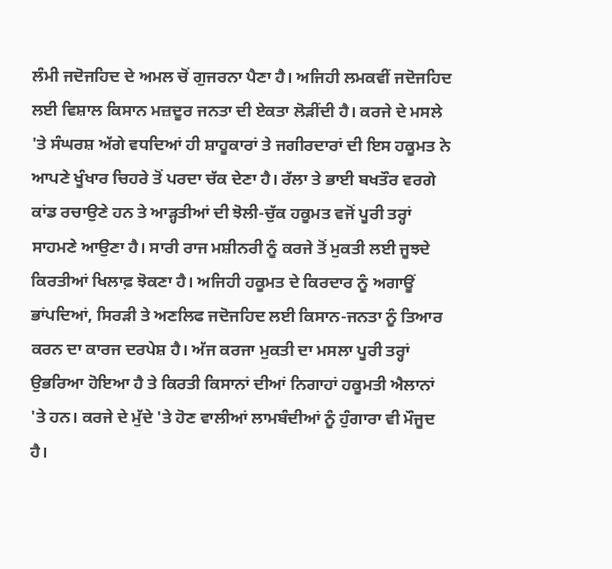ਲੰਮੀ ਜਦੋਜਹਿਦ ਦੇ ਅਮਲ ਚੋਂ ਗੁਜਰਨਾ ਪੈਣਾ ਹੈ। ਅਜਿਹੀ ਲਮਕਵੀਂ ਜਦੋਜਹਿਦ ਲਈ ਵਿਸ਼ਾਲ ਕਿਸਾਨ ਮਜ਼ਦੂਰ ਜਨਤਾ ਦੀ ਏਕਤਾ ਲੋੜੀਂਦੀ ਹੈ। ਕਰਜੇ ਦੇ ਮਸਲੇ 'ਤੇ ਸੰਘਰਸ਼ ਅੱਗੇ ਵਧਦਿਆਂ ਹੀ ਸ਼ਾਹੂਕਾਰਾਂ ਤੇ ਜਗੀਰਦਾਰਾਂ ਦੀ ਇਸ ਹਕੂਮਤ ਨੇ ਆਪਣੇ ਖੂੰਖਾਰ ਚਿਹਰੇ ਤੋਂ ਪਰਦਾ ਚੱਕ ਦੇਣਾ ਹੈ। ਰੱਲਾ ਤੇ ਭਾਈ ਬਖਤੌਰ ਵਰਗੇ ਕਾਂਡ ਰਚਾਉਣੇ ਹਨ ਤੇ ਆੜ੍ਹਤੀਆਂ ਦੀ ਝੋਲੀ-ਚੁੱਕ ਹਕੂਮਤ ਵਜੋਂ ਪੂਰੀ ਤਰ੍ਹਾਂ ਸਾਹਮਣੇ ਆਉਣਾ ਹੈ। ਸਾਰੀ ਰਾਜ ਮਸ਼ੀਨਰੀ ਨੂੰ ਕਰਜੇ ਤੋਂ ਮੁਕਤੀ ਲਈ ਜੂਝਦੇ ਕਿਰਤੀਆਂ ਖਿਲਾਫ਼ ਝੋਕਣਾ ਹੈ। ਅਜਿਹੀ ਹਕੂਮਤ ਦੇ ਕਿਰਦਾਰ ਨੂੰ ਅਗਾਊਂ ਭਾਂਪਦਿਆਂ, ਸਿਰੜੀ ਤੇ ਅਣਲਿਫ ਜਦੋਜਹਿਦ ਲਈ ਕਿਸਾਨ-ਜਨਤਾ ਨੂੰ ਤਿਆਰ ਕਰਨ ਦਾ ਕਾਰਜ ਦਰਪੇਸ਼ ਹੈ। ਅੱਜ ਕਰਜਾ ਮੁਕਤੀ ਦਾ ਮਸਲਾ ਪੂਰੀ ਤਰ੍ਹਾਂ ਉਭਰਿਆ ਹੋਇਆ ਹੈ ਤੇ ਕਿਰਤੀ ਕਿਸਾਨਾਂ ਦੀਆਂ ਨਿਗਾਹਾਂ ਹਕੂਮਤੀ ਐਲਾਨਾਂ 'ਤੇ ਹਨ। ਕਰਜੇ ਦੇ ਮੁੱਦੇ 'ਤੇ ਹੋਣ ਵਾਲੀਆਂ ਲਾਮਬੰਦੀਆਂ ਨੂੰ ਹੁੰਗਾਰਾ ਵੀ ਮੌਜੂਦ ਹੈ।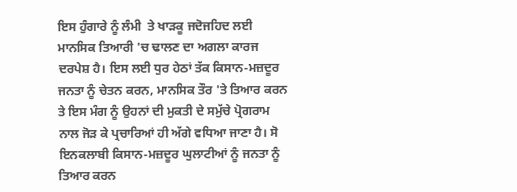ਇਸ ਹੁੰਗਾਰੇ ਨੂੰ ਲੰਮੀ  ਤੇ ਖਾੜਕੂ ਜਦੋਜਹਿਦ ਲਈ ਮਾਨਸਿਕ ਤਿਆਰੀ 'ਚ ਢਾਲਣ ਦਾ ਅਗਲਾ ਕਾਰਜ ਦਰਪੇਸ਼ ਹੈ। ਇਸ ਲਈ ਧੁਰ ਹੇਠਾਂ ਤੱਕ ਕਿਸਾਨ-ਮਜ਼ਦੂਰ ਜਨਤਾ ਨੂੰ ਚੇਤਨ ਕਰਨ, ਮਾਨਸਿਕ ਤੌਰ 'ਤੇ ਤਿਆਰ ਕਰਨ ਤੇ ਇਸ ਮੰਗ ਨੂੰ ਉਹਨਾਂ ਦੀ ਮੁਕਤੀ ਦੇ ਸਮੁੱਚੇ ਪ੍ਰੋਗਰਾਮ ਨਾਲ ਜੋੜ ਕੇ ਪ੍ਰਚਾਰਿਆਂ ਹੀ ਅੱਗੇ ਵਧਿਆ ਜਾਣਾ ਹੈ। ਸੋ ਇਨਕਲਾਬੀ ਕਿਸਾਨ-ਮਜ਼ਦੂਰ ਘੁਲਾਟੀਆਂ ਨੂੰ ਜਨਤਾ ਨੂੰ ਤਿਆਰ ਕਰਨ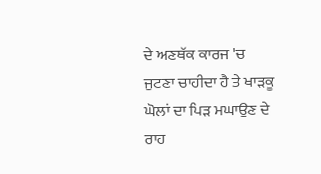ਦੇ ਅਣਥੱਕ ਕਾਰਜ 'ਚ ਜੁਟਣਾ ਚਾਹੀਦਾ ਹੈ ਤੇ ਖਾੜਕੂ ਘੋਲਾਂ ਦਾ ਪਿੜ ਮਘਾਉਣ ਦੇ ਰਾਹ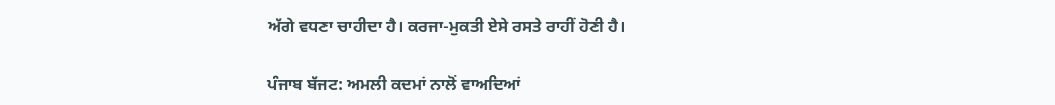ਅੱਗੇ ਵਧਣਾ ਚਾਹੀਦਾ ਹੈ। ਕਰਜਾ-ਮੁਕਤੀ ਏਸੇ ਰਸਤੇ ਰਾਹੀਂ ਹੋਣੀ ਹੈ।

ਪੰਜਾਬ ਬੱਜਟ: ਅਮਲੀ ਕਦਮਾਂ ਨਾਲੋਂ ਵਾਅਦਿਆਂ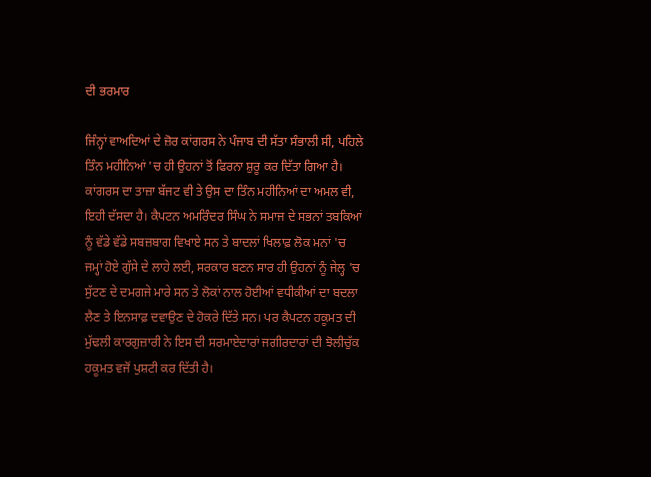ਦੀ ਭਰਮਾਰ

ਜਿੰਨ੍ਹਾਂ ਵਾਅਦਿਆਂ ਦੇ ਜ਼ੋਰ ਕਾਂਗਰਸ ਨੇ ਪੰਜਾਬ ਦੀ ਸੱਤਾ ਸੰਭਾਲੀ ਸੀ, ਪਹਿਲੇ ਤਿੰਨ ਮਹੀਨਿਆਂ 'ਚ ਹੀ ਉਹਨਾਂ ਤੋਂ ਫਿਰਨਾ ਸ਼ੁਰੂ ਕਰ ਦਿੱਤਾ ਗਿਆ ਹੈ। ਕਾਂਗਰਸ ਦਾ ਤਾਜ਼ਾ ਬੱਜਟ ਵੀ ਤੇ ਉਸ ਦਾ ਤਿੰਨ ਮਹੀਨਿਆਂ ਦਾ ਅਮਲ ਵੀ, ਇਹੀ ਦੱਸਦਾ ਹੈ। ਕੈਪਟਨ ਅਮਰਿੰਦਰ ਸਿੰਘ ਨੇ ਸਮਾਜ ਦੇ ਸਭਨਾਂ ਤਬਕਿਆਂ ਨੂੰ ਵੱਡੇ ਵੱਡੇ ਸਬਜ਼ਬਾਗ ਵਿਖਾਏ ਸਨ ਤੇ ਬਾਦਲਾਂ ਖਿਲਾਫ਼ ਲੋਕ ਮਨਾਂ 'ਚ ਜਮ੍ਹਾਂ ਹੋਏ ਗੁੱਸੇ ਦੇ ਲਾਹੇ ਲਈ, ਸਰਕਾਰ ਬਣਨ ਸਾਰ ਹੀ ਉਹਨਾਂ ਨੂੰ ਜੇਲ੍ਹ 'ਚ ਸੁੱਟਣ ਦੇ ਦਮਗਜੇ ਮਾਰੇ ਸਨ ਤੇ ਲੋਕਾਂ ਨਾਲ ਹੋਈਆਂ ਵਧੀਕੀਆਂ ਦਾ ਬਦਲਾ ਲੈਣ ਤੇ ਇਨਸਾਫ਼ ਦਵਾਉਣ ਦੇ ਹੋਕਰੇ ਦਿੱਤੇ ਸਨ। ਪਰ ਕੈਪਟਨ ਹਕੂਮਤ ਦੀ ਮੁੱਢਲੀ ਕਾਰਗੁਜ਼ਾਰੀ ਨੇ ਇਸ ਦੀ ਸਰਮਾਏਦਾਰਾਂ ਜਗੀਰਦਾਰਾਂ ਦੀ ਝੋਲੀਚੁੱਕ ਹਕੂਮਤ ਵਜੋਂ ਪੁਸ਼ਟੀ ਕਰ ਦਿੱਤੀ ਹੈ।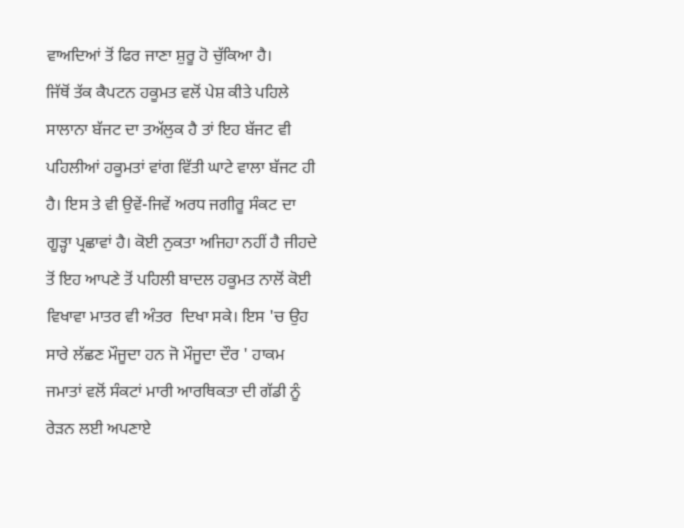ਵਾਅਦਿਆਂ ਤੋਂ ਫਿਰ ਜਾਣਾ ਸ਼ੁਰੂ ਹੋ ਚੁੱਕਿਆ ਹੈ।
ਜਿੱਥੋਂ ਤੱਕ ਕੈਪਟਨ ਹਕੂਮਤ ਵਲੋਂ ਪੇਸ਼ ਕੀਤੇ ਪਹਿਲੇ ਸਾਲਾਨਾ ਬੱਜਟ ਦਾ ਤਅੱਲੁਕ ਹੈ ਤਾਂ ਇਹ ਬੱਜਟ ਵੀ ਪਹਿਲੀਆਂ ਹਕੂਮਤਾਂ ਵਾਂਗ ਵਿੱਤੀ ਘਾਟੇ ਵਾਲਾ ਬੱਜਟ ਹੀ ਹੈ। ਇਸ ਤੇ ਵੀ ਉਵੇਂ-ਜਿਵੇਂ ਅਰਧ ਜਗੀਰੂ ਸੰਕਟ ਦਾ ਗੂੜ੍ਹਾ ਪ੍ਰਛਾਵਾਂ ਹੈ। ਕੋਈ ਨੁਕਤਾ ਅਜਿਹਾ ਨਹੀਂ ਹੈ ਜੀਹਦੇ ਤੋਂ ਇਹ ਆਪਣੇ ਤੋਂ ਪਹਿਲੀ ਬਾਦਲ ਹਕੂਮਤ ਨਾਲੋਂ ਕੋਈ ਵਿਖਾਵਾ ਮਾਤਰ ਵੀ ਅੰਤਰ  ਦਿਖਾ ਸਕੇ। ਇਸ 'ਚ ਉਹ ਸਾਰੇ ਲੱਛਣ ਮੌਜੂਦਾ ਹਨ ਜੋ ਮੌਜੂਦਾ ਦੌਰ ' ਹਾਕਮ ਜਮਾਤਾਂ ਵਲੋਂ ਸੰਕਟਾਂ ਮਾਰੀ ਆਰਥਿਕਤਾ ਦੀ ਗੱਡੀ ਨੂੰ ਰੇੜਨ ਲਈ ਅਪਣਾਏ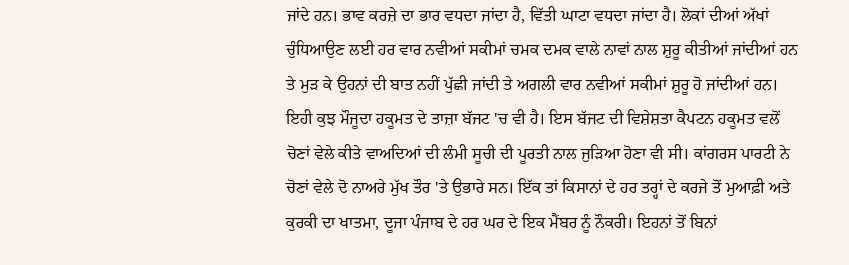ਜਾਂਦੇ ਹਨ। ਭਾਵ ਕਰਜ਼ੇ ਦਾ ਭਾਰ ਵਧਦਾ ਜਾਂਦਾ ਹੈ, ਵਿੱਤੀ ਘਾਟਾ ਵਧਦਾ ਜਾਂਦਾ ਹੈ। ਲੋਕਾਂ ਦੀਆਂ ਅੱਖਾਂ ਚੁੰਧਿਆਉਣ ਲਈ ਹਰ ਵਾਰ ਨਵੀਆਂ ਸਕੀਮਾਂ ਚਮਕ ਦਮਕ ਵਾਲੇ ਨਾਵਾਂ ਨਾਲ ਸ਼ੁਰੂ ਕੀਤੀਆਂ ਜਾਂਦੀਆਂ ਹਨ ਤੇ ਮੁੜ ਕੇ ਉਹਨਾਂ ਦੀ ਬਾਤ ਨਹੀਂ ਪੁੱਛੀ ਜਾਂਦੀ ਤੇ ਅਗਲੀ ਵਾਰ ਨਵੀਆਂ ਸਕੀਮਾਂ ਸ਼ੁਰੂ ਹੋ ਜਾਂਦੀਆਂ ਹਨ। ਇਹੀ ਕੁਝ ਮੌਜੂਦਾ ਹਕੂਮਤ ਦੇ ਤਾਜ਼ਾ ਬੱਜਟ 'ਚ ਵੀ ਹੈ। ਇਸ ਬੱਜਟ ਦੀ ਵਿਸ਼ੇਸ਼ਤਾ ਕੈਪਟਨ ਹਕੂਮਤ ਵਲੋਂ ਚੋਣਾਂ ਵੇਲੇ ਕੀਤੇ ਵਾਅਦਿਆਂ ਦੀ ਲੰਮੀ ਸੂਚੀ ਦੀ ਪੂਰਤੀ ਨਾਲ ਜੁੜਿਆ ਹੋਣਾ ਵੀ ਸੀ। ਕਾਂਗਰਸ ਪਾਰਟੀ ਨੇ ਚੋਣਾਂ ਵੇਲੇ ਦੋ ਨਾਅਰੇ ਮੁੱਖ ਤੌਰ 'ਤੇ ਉਭਾਰੇ ਸਨ। ਇੱਕ ਤਾਂ ਕਿਸਾਨਾਂ ਦੇ ਹਰ ਤਰ੍ਹਾਂ ਦੇ ਕਰਜੇ ਤੋਂ ਮੁਆਫ਼ੀ ਅਤੇ ਕੁਰਕੀ ਦਾ ਖਾਤਮਾ, ਦੂਜਾ ਪੰਜਾਬ ਦੇ ਹਰ ਘਰ ਦੇ ਇਕ ਮੈਂਬਰ ਨੂੰ ਨੌਕਰੀ। ਇਹਨਾਂ ਤੋਂ ਬਿਨਾਂ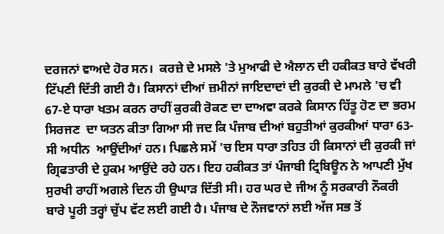ਦਰਜਨਾਂ ਵਾਅਦੇ ਹੋਰ ਸਨ।  ਕਰਜ਼ੇ ਦੇ ਮਸਲੇ 'ਤੇ ਮੁਆਫੀ ਦੇ ਐਲਾਨ ਦੀ ਹਕੀਕਤ ਬਾਰੇ ਵੱਖਰੀ ਟਿੱਪਣੀ ਦਿੱਤੀ ਗਈ ਹੈ। ਕਿਸਾਨਾਂ ਦੀਆਂ ਜ਼ਮੀਨਾਂ ਜਾਇਦਾਦਾਂ ਦੀ ਕੁਰਕੀ ਦੇ ਮਾਮਲੇ 'ਚ ਵੀ 67-ਏ ਧਾਰਾ ਖਤਮ ਕਰਨ ਰਾਹੀਂ ਕੁਰਕੀ ਰੋਕਣ ਦਾ ਦਾਅਵਾ ਕਰਕੇ ਕਿਸਾਨ ਹਿੱਤੂ ਹੋਣ ਦਾ ਭਰਮ ਸਿਰਜਣ  ਦਾ ਯਤਨ ਕੀਤਾ ਗਿਆ ਸੀ ਜਦ ਕਿ ਪੰਜਾਬ ਦੀਆਂ ਬਹੁਤੀਆਂ ਕੁਰਕੀਆਂ ਧਾਰਾ 63-ਸੀ ਅਧੀਨ  ਆਉਂਦੀਆਂ ਹਨ। ਪਿਛਲੇ ਸਮੇਂ 'ਚ ਇਸ ਧਾਰਾ ਤਹਿਤ ਹੀ ਕਿਸਾਨਾਂ ਦੀ ਕੁਰਕੀ ਜਾਂ ਗ੍ਰਿਫਤਾਰੀ ਦੇ ਹੁਕਮ ਆਉਂਦੇ ਰਹੇ ਹਨ। ਇਹ ਹਕੀਕਤ ਤਾਂ ਪੰਜਾਬੀ ਟ੍ਰਿਬਿਊਨ ਨੇ ਆਪਣੀ ਮੁੱਖ ਸੁਰਖੀ ਰਾਹੀਂ ਅਗਲੇ ਦਿਨ ਹੀ ਉਘਾੜ ਦਿੱਤੀ ਸੀ। ਹਰ ਘਰ ਦੇ ਜੀਅ ਨੂੰ ਸਰਕਾਰੀ ਨੌਕਰੀ ਬਾਰੇ ਪੂਰੀ ਤਰ੍ਹਾਂ ਚੁੱਪ ਵੱਟ ਲਈ ਗਈ ਹੈ। ਪੰਜਾਬ ਦੇ ਨੌਜਵਾਨਾਂ ਲਈ ਅੱਜ ਸਭ ਤੋਂ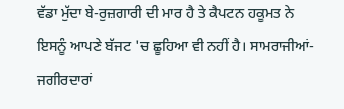ਵੱਡਾ ਮੁੱਦਾ ਬੇ-ਰੁਜ਼ਗਾਰੀ ਦੀ ਮਾਰ ਹੈ ਤੇ ਕੈਪਟਨ ਹਕੂਮਤ ਨੇ ਇਸਨੂੰ ਆਪਣੇ ਬੱਜਟ 'ਚ ਛੂਹਿਆ ਵੀ ਨਹੀਂ ਹੈ। ਸਾਮਰਾਜੀਆਂ-ਜਗੀਰਦਾਰਾਂ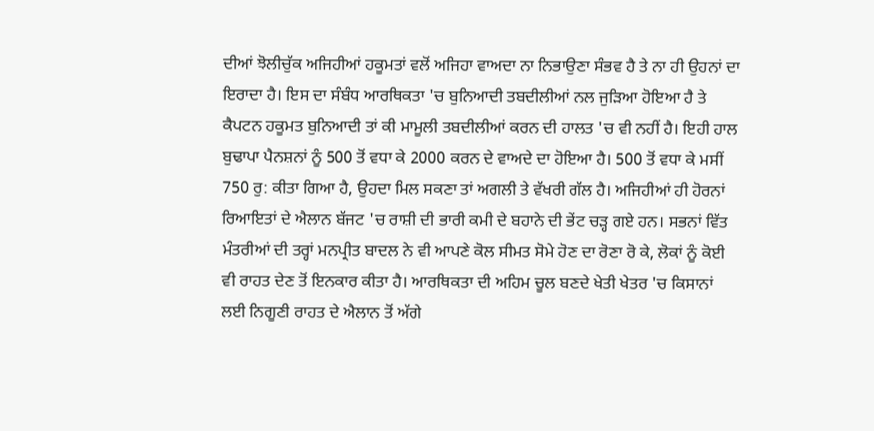ਦੀਆਂ ਝੋਲੀਚੁੱਕ ਅਜਿਹੀਆਂ ਹਕੂਮਤਾਂ ਵਲੋਂ ਅਜਿਹਾ ਵਾਅਦਾ ਨਾ ਨਿਭਾਉਣਾ ਸੰਭਵ ਹੈ ਤੇ ਨਾ ਹੀ ਉਹਨਾਂ ਦਾ ਇਰਾਦਾ ਹੈ। ਇਸ ਦਾ ਸੰਬੰਧ ਆਰਥਿਕਤਾ 'ਚ ਬੁਨਿਆਦੀ ਤਬਦੀਲੀਆਂ ਨਲ ਜੁੜਿਆ ਹੋਇਆ ਹੈ ਤੇ ਕੈਪਟਨ ਹਕੂਮਤ ਬੁਨਿਆਦੀ ਤਾਂ ਕੀ ਮਾਮੂਲੀ ਤਬਦੀਲੀਆਂ ਕਰਨ ਦੀ ਹਾਲਤ 'ਚ ਵੀ ਨਹੀਂ ਹੈ। ਇਹੀ ਹਾਲ ਬੁਢਾਪਾ ਪੈਨਸ਼ਨਾਂ ਨੂੰ 500 ਤੋਂ ਵਧਾ ਕੇ 2000 ਕਰਨ ਦੇ ਵਾਅਦੇ ਦਾ ਹੋਇਆ ਹੈ। 500 ਤੋਂ ਵਧਾ ਕੇ ਮਸੀਂ 750 ਰੁ: ਕੀਤਾ ਗਿਆ ਹੈ, ਉਹਦਾ ਮਿਲ ਸਕਣਾ ਤਾਂ ਅਗਲੀ ਤੇ ਵੱਖਰੀ ਗੱਲ ਹੈ। ਅਜਿਹੀਆਂ ਹੀ ਹੋਰਨਾਂ ਰਿਆਇਤਾਂ ਦੇ ਐਲਾਨ ਬੱਜਟ 'ਚ ਰਾਸ਼ੀ ਦੀ ਭਾਰੀ ਕਮੀ ਦੇ ਬਹਾਨੇ ਦੀ ਭੇਂਟ ਚੜ੍ਹ ਗਏ ਹਨ। ਸਭਨਾਂ ਵਿੱਤ ਮੰਤਰੀਆਂ ਦੀ ਤਰ੍ਹਾਂ ਮਨਪ੍ਰੀਤ ਬਾਦਲ ਨੇ ਵੀ ਆਪਣੇ ਕੋਲ ਸੀਮਤ ਸੋਮੇ ਹੋਣ ਦਾ ਰੋਣਾ ਰੋ ਕੇ, ਲੋਕਾਂ ਨੂੰ ਕੋਈ ਵੀ ਰਾਹਤ ਦੇਣ ਤੋਂ ਇਨਕਾਰ ਕੀਤਾ ਹੈ। ਆਰਥਿਕਤਾ ਦੀ ਅਹਿਮ ਚੂਲ ਬਣਦੇ ਖੇਤੀ ਖੇਤਰ 'ਚ ਕਿਸਾਨਾਂ ਲਈ ਨਿਗੂਣੀ ਰਾਹਤ ਦੇ ਐਲਾਨ ਤੋਂ ਅੱਗੇ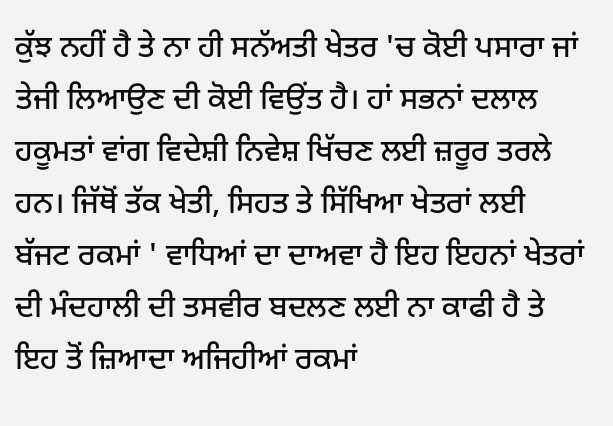ਕੁੱਝ ਨਹੀਂ ਹੈ ਤੇ ਨਾ ਹੀ ਸਨੱਅਤੀ ਖੇਤਰ 'ਚ ਕੋਈ ਪਸਾਰਾ ਜਾਂ ਤੇਜੀ ਲਿਆਉਣ ਦੀ ਕੋਈ ਵਿਉਂਤ ਹੈ। ਹਾਂ ਸਭਨਾਂ ਦਲਾਲ ਹਕੂਮਤਾਂ ਵਾਂਗ ਵਿਦੇਸ਼ੀ ਨਿਵੇਸ਼ ਖਿੱਚਣ ਲਈ ਜ਼ਰੂਰ ਤਰਲੇ ਹਨ। ਜਿੱਥੋਂ ਤੱਕ ਖੇਤੀ, ਸਿਹਤ ਤੇ ਸਿੱਖਿਆ ਖੇਤਰਾਂ ਲਈ ਬੱਜਟ ਰਕਮਾਂ ' ਵਾਧਿਆਂ ਦਾ ਦਾਅਵਾ ਹੈ ਇਹ ਇਹਨਾਂ ਖੇਤਰਾਂ ਦੀ ਮੰਦਹਾਲੀ ਦੀ ਤਸਵੀਰ ਬਦਲਣ ਲਈ ਨਾ ਕਾਫੀ ਹੈ ਤੇ ਇਹ ਤੋਂ ਜ਼ਿਆਦਾ ਅਜਿਹੀਆਂ ਰਕਮਾਂ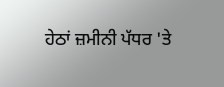ਹੇਠਾਂ ਜ਼ਮੀਨੀ ਪੱਧਰ 'ਤੇ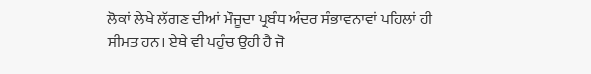ਲੋਕਾਂ ਲੇਖੇ ਲੱਗਣ ਦੀਆਂ ਮੌਜੂਦਾ ਪ੍ਰਬੰਧ ਅੰਦਰ ਸੰਭਾਵਨਾਵਾਂ ਪਹਿਲਾਂ ਹੀ ਸੀਮਤ ਹਨ। ਏਥੇ ਵੀ ਪਹੁੰਚ ਉਹੀ ਹੈ ਜੋ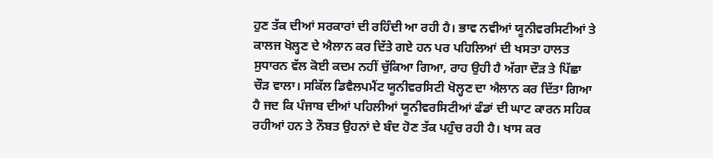ਹੁਣ ਤੱਕ ਦੀਆਂ ਸਰਕਾਰਾਂ ਦੀ ਰਹਿੰਦੀ ਆ ਰਹੀ ਹੈ। ਭਾਵ ਨਵੀਆਂ ਯੂਨੀਵਰਸਿਟੀਆਂ ਤੇ ਕਾਲਜ ਖੋਲ੍ਹਣ ਦੇ ਐਲਾਨ ਕਰ ਦਿੱਤੇ ਗਏ ਹਨ ਪਰ ਪਹਿਲਿਆਂ ਦੀ ਖਸਤਾ ਹਾਲਤ ਸੁਧਾਰਨ ਵੱਲ ਕੋਈ ਕਦਮ ਨਹੀਂ ਚੁੱਕਿਆ ਗਿਆ, ਰਾਹ ਉਹੀ ਹੈ ਅੱਗਾ ਦੌੜ ਤੇ ਪਿੱਛਾ ਚੌੜ ਵਾਲਾ। ਸਕਿੱਲ ਡਿਵੈਲਪਮੈਂਟ ਯੂਨੀਵਰਸਿਟੀ ਖੋਲ੍ਹਣ ਦਾ ਐਲਾਨ ਕਰ ਦਿੱਤਾ ਗਿਆ ਹੈ ਜਦ ਕਿ ਪੰਜਾਬ ਦੀਆਂ ਪਹਿਲੀਆਂ ਯੂਨੀਵਰਸਿਟੀਆਂ ਫੰਡਾਂ ਦੀ ਘਾਟ ਕਾਰਨ ਸਹਿਕ ਰਹੀਆਂ ਹਨ ਤੇ ਨੌਬਤ ਉਹਨਾਂ ਦੇ ਬੰਦ ਹੋਣ ਤੱਕ ਪਹੁੰਚ ਰਹੀ ਹੈ। ਖਾਸ ਕਰ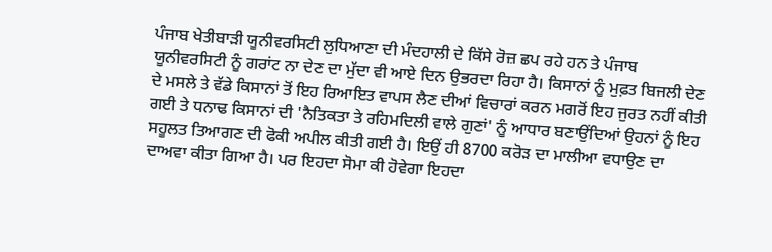ਪੰਜਾਬ ਖੇਤੀਬਾੜੀ ਯੂਨੀਵਰਸਿਟੀ ਲੁਧਿਆਣਾ ਦੀ ਮੰਦਹਾਲੀ ਦੇ ਕਿੱਸੇ ਰੋਜ਼ ਛਪ ਰਹੇ ਹਨ ਤੇ ਪੰਜਾਬ ਯੂਨੀਵਰਸਿਟੀ ਨੂੰ ਗਰਾਂਟ ਨਾ ਦੇਣ ਦਾ ਮੁੱਦਾ ਵੀ ਆਏ ਦਿਨ ਉਭਰਦਾ ਰਿਹਾ ਹੈ। ਕਿਸਾਨਾਂ ਨੂੰ ਮੁਫ਼ਤ ਬਿਜਲੀ ਦੇਣ ਦੇ ਮਸਲੇ ਤੇ ਵੱਡੇ ਕਿਸਾਨਾਂ ਤੋਂ ਇਹ ਰਿਆਇਤ ਵਾਪਸ ਲੈਣ ਦੀਆਂ ਵਿਚਾਰਾਂ ਕਰਨ ਮਗਰੋਂ ਇਹ ਜੁਰਤ ਨਹੀਂ ਕੀਤੀ ਗਈ ਤੇ ਧਨਾਢ ਕਿਸਾਨਾਂ ਦੀ 'ਨੈਤਿਕਤਾ ਤੇ ਰਹਿਮਦਿਲੀ ਵਾਲੇ ਗੁਣਾਂ' ਨੂੰ ਆਧਾਰ ਬਣਾਉਂਦਿਆਂ ਉਹਨਾਂ ਨੂੰ ਇਹ ਸਹੂਲਤ ਤਿਆਗਣ ਦੀ ਫੋਕੀ ਅਪੀਲ ਕੀਤੀ ਗਈ ਹੈ। ਇਉਂ ਹੀ 8700 ਕਰੋੜ ਦਾ ਮਾਲੀਆ ਵਧਾਉਣ ਦਾ ਦਾਅਵਾ ਕੀਤਾ ਗਿਆ ਹੈ। ਪਰ ਇਹਦਾ ਸੋਮਾ ਕੀ ਹੋਵੇਗਾ ਇਹਦਾ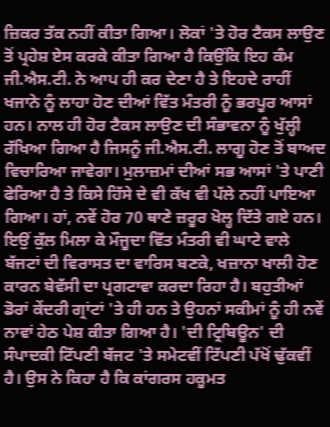ਜ਼ਿਕਰ ਤੱਕ ਨਹੀਂ ਕੀਤਾ ਗਿਆ। ਲੋਕਾਂ 'ਤੇ ਹੋਰ ਟੈਕਸ ਲਾਉਣ ਤੋਂ ਪ੍ਰਹੇਸ਼ ਏਸ ਕਰਕੇ ਕੀਤਾ ਗਿਆ ਹੈ ਕਿਉਂਕਿ ਇਹ ਕੰਮ ਜੀ.ਐਸ.ਟੀ. ਨੇ ਆਪ ਹੀ ਕਰ ਦੇਣਾ ਹੈ ਤੇ ਇਹਦੇ ਰਾਹੀਂ ਖਜਾਨੇ ਨੂੰ ਲਾਹਾ ਹੋਣ ਦੀਆਂ ਵਿੱਤ ਮੰਤਰੀ ਨੂੰ ਭਰਪੂਰ ਆਸਾਂ ਹਨ। ਨਾਲ ਹੀ ਹੋਰ ਟੈਕਸ ਲਾਉਣ ਦੀ ਸੰਭਾਵਨਾ ਨੂੰ ਖੁੱਲ੍ਹੀ ਰੱਖਿਆ ਗਿਆ ਹੈ ਜਿਸਨੂੰ ਜੀ.ਐਸ.ਟੀ. ਲਾਗੂ ਹੋਣ ਤੋਂ ਬਾਅਦ ਵਿਚਾਰਿਆ ਜਾਵੇਗਾ। ਮੁਲਾਜ਼ਮਾਂ ਦੀਆਂ ਸਭ ਆਸਾਂ 'ਤੇ ਪਾਣੀ ਫੇਰਿਆ ਹੈ ਤੇ ਕਿਸੇ ਹਿੱਸੇ ਦੇ ਵੀ ਕੱਖ ਵੀ ਪੱਲੇ ਨਹੀਂ ਪਾਇਆ ਗਿਆ। ਹਾਂ, ਨਵੇਂ ਹੋਰ 70 ਥਾਣੇ ਜ਼ਰੂਰ ਖੋਲ੍ਹ ਦਿੱਤੇ ਗਏ ਹਨ।
ਇਉਂ ਕੁੱਲ ਮਿਲਾ ਕੇ ਮੌਜੂਦਾ ਵਿੱਤ ਮੰਤਰੀ ਵੀ ਘਾਟੇ ਵਾਲੇ ਬੱਜਟਾਂ ਦੀ ਵਿਰਾਸਤ ਦਾ ਵਾਰਿਸ ਬਣਕੇ, ਖਜ਼ਾਨਾ ਖਾਲੀ ਹੋਣ ਕਾਰਨ ਬੇਵੱਸੀ ਦਾ ਪ੍ਰਗਟਾਵਾ ਕਰਦਾ ਰਿਹਾ ਹੈ। ਬਹੁਤੀਆਂ ਡੋਰਾਂ ਕੇਂਦਰੀ ਗ੍ਰਾਂਟਾਂ 'ਤੇ ਹੀ ਹਨ ਤੇ ਉਹਨਾਂ ਸਕੀਮਾਂ ਨੂੰ ਹੀ ਨਵੇਂ ਨਾਵਾਂ ਹੇਠ ਪੇਸ਼ ਕੀਤਾ ਗਿਆ ਹੈ। 'ਦੀ ਟ੍ਰਿਬਿਊਨ' ਦੀ ਸੰਪਾਦਕੀ ਟਿੱਪਣੀ ਬੱਜਟ 'ਤੇ ਸਮੇਟਵੀਂ ਟਿੱਪਣੀ ਪੱਖੋਂ ਢੁੱਕਵੀਂ ਹੈ। ਉਸ ਨੇ ਕਿਹਾ ਹੈ ਕਿ ਕਾਂਗਰਸ ਹਕੂਮਤ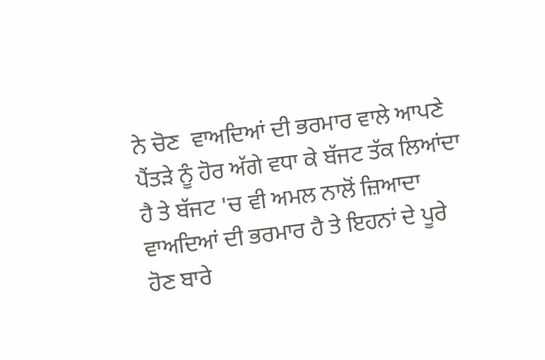ਨੇ ਚੋਣ  ਵਾਅਦਿਆਂ ਦੀ ਭਰਮਾਰ ਵਾਲੇ ਆਪਣੇ ਪੈਂਤੜੇ ਨੂੰ ਹੋਰ ਅੱਗੇ ਵਧਾ ਕੇ ਬੱਜਟ ਤੱਕ ਲਿਆਂਦਾ ਹੈ ਤੇ ਬੱਜਟ 'ਚ ਵੀ ਅਮਲ ਨਾਲੋਂ ਜ਼ਿਆਦਾ ਵਾਅਦਿਆਂ ਦੀ ਭਰਮਾਰ ਹੈ ਤੇ ਇਹਨਾਂ ਦੇ ਪੂਰੇ ਹੋਣ ਬਾਰੇ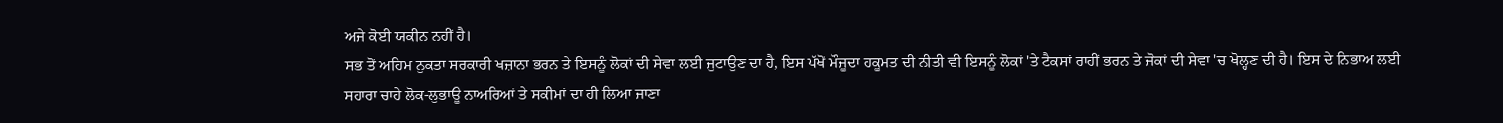ਅਜੇ ਕੋਈ ਯਕੀਨ ਨਹੀਂ ਹੈ।
ਸਭ ਤੋਂ ਅਹਿਮ ਨੁਕਤਾ ਸਰਕਾਰੀ ਖਜ਼ਾਨਾ ਭਰਨ ਤੇ ਇਸਨੂੰ ਲੋਕਾਂ ਦੀ ਸੇਵਾ ਲਈ ਜੁਟਾਉਣ ਦਾ ਹੈ, ਇਸ ਪੱਖੋਂ ਮੌਜੂਦਾ ਹਕੂਮਤ ਦੀ ਨੀਤੀ ਵੀ ਇਸਨੂੰ ਲੋਕਾਂ 'ਤੇ ਟੈਕਸਾਂ ਰਾਹੀਂ ਭਰਨ ਤੇ ਜੋਕਾਂ ਦੀ ਸੇਵਾ 'ਚ ਖੋਲ੍ਹਣ ਦੀ ਹੈ। ਇਸ ਦੇ ਨਿਭਾਅ ਲਈ ਸਹਾਰਾ ਚਾਹੇ ਲੋਕ-ਲੁਭਾਊ ਨਾਅਰਿਆਂ ਤੇ ਸਕੀਮਾਂ ਦਾ ਹੀ ਲਿਆ ਜਾਣਾ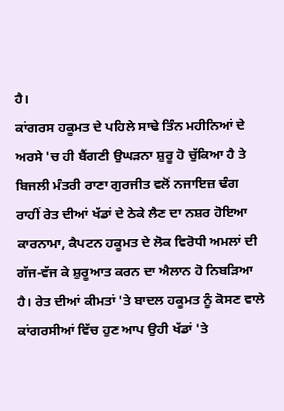ਹੈ।
ਕਾਂਗਰਸ ਹਕੂਮਤ ਦੇ ਪਹਿਲੇ ਸਾਢੇ ਤਿੰਨ ਮਹੀਨਿਆਂ ਦੇ ਅਰਸੇ 'ਚ ਹੀ ਬੈਂਗਣੀ ਉਘੜਨਾ ਸ਼ੁਰੂ ਹੋ ਚੁੱਕਿਆ ਹੈ ਤੇ ਬਿਜਲੀ ਮੰਤਰੀ ਰਾਣਾ ਗੁਰਜੀਤ ਵਲੋਂ ਨਜਾਇਜ਼ ਢੰਗ ਰਾਹੀਂ ਰੇਤ ਦੀਆਂ ਖੱਡਾਂ ਦੇ ਠੇਕੇ ਲੈਣ ਦਾ ਨਸ਼ਰ ਹੋਇਆ ਕਾਰਨਾਮਾ, ਕੈਪਟਨ ਹਕੂਮਤ ਦੇ ਲੋਕ ਵਿਰੋਧੀ ਅਮਲਾਂ ਦੀ ਗੱਜ-ਵੱਜ ਕੇ ਸ਼ੁਰੂਆਤ ਕਰਨ ਦਾ ਐਲਾਨ ਹੋ ਨਿਬੜਿਆ ਹੈ। ਰੇਤ ਦੀਆਂ ਕੀਮਤਾਂ 'ਤੇ ਬਾਦਲ ਹਕੂਮਤ ਨੂੰ ਕੋਸਣ ਵਾਲੇ ਕਾਂਗਰਸੀਆਂ ਵਿੱਚ ਹੁਣ ਆਪ ਉਹੀ ਖੱਡਾਂ 'ਤੇ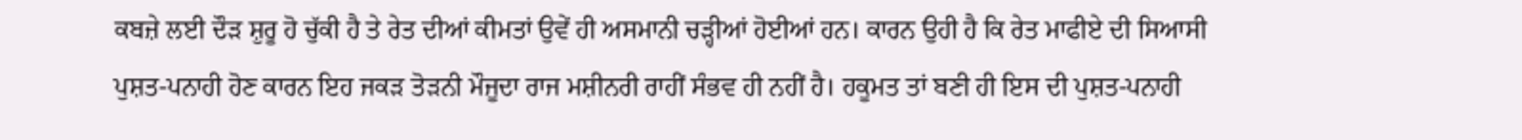ਕਬਜ਼ੇ ਲਈ ਦੌੜ ਸ਼ੁਰੂ ਹੋ ਚੁੱਕੀ ਹੈ ਤੇ ਰੇਤ ਦੀਆਂ ਕੀਮਤਾਂ ਉਵੇਂ ਹੀ ਅਸਮਾਨੀ ਚੜ੍ਹੀਆਂ ਹੋਈਆਂ ਹਨ। ਕਾਰਨ ਉਹੀ ਹੈ ਕਿ ਰੇਤ ਮਾਫੀਏ ਦੀ ਸਿਆਸੀ ਪੁਸ਼ਤ-ਪਨਾਹੀ ਹੋਣ ਕਾਰਨ ਇਹ ਜਕੜ ਤੋੜਨੀ ਮੌਜੂਦਾ ਰਾਜ ਮਸ਼ੀਨਰੀ ਰਾਹੀਂ ਸੰਭਵ ਹੀ ਨਹੀਂ ਹੈ। ਹਕੂਮਤ ਤਾਂ ਬਣੀ ਹੀ ਇਸ ਦੀ ਪੁਸ਼ਤ-ਪਨਾਹੀ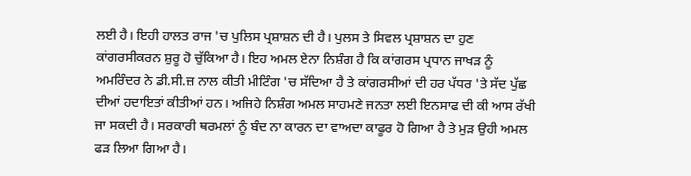ਲਈ ਹੈ। ਇਹੀ ਹਾਲਤ ਰਾਜ 'ਚ ਪੁਲਿਸ ਪ੍ਰਸ਼ਾਸ਼ਨ ਦੀ ਹੈ। ਪੁਲਸ ਤੇ ਸਿਵਲ ਪ੍ਰਸ਼ਾਸ਼ਨ ਦਾ ਹੁਣ ਕਾਂਗਰਸੀਕਰਨ ਸ਼ੁਰੂ ਹੋ ਚੁੱਕਿਆ ਹੈ। ਇਹ ਅਮਲ ਏਨਾ ਨਿਸ਼ੰਗ ਹੈ ਕਿ ਕਾਂਗਰਸ ਪ੍ਰਧਾਨ ਜਾਖੜ ਨੂੰ ਅਮਰਿੰਦਰ ਨੇ ਡੀ.ਸੀ.ਜ਼ ਨਾਲ ਕੀਤੀ ਮੀਟਿੰਗ 'ਚ ਸੱਦਿਆ ਹੈ ਤੇ ਕਾਂਗਰਸੀਆਂ ਦੀ ਹਰ ਪੱਧਰ 'ਤੇ ਸੱਦ ਪੁੱਛ ਦੀਆਂ ਹਦਾਇਤਾਂ ਕੀਤੀਆਂ ਹਨ। ਅਜਿਹੇ ਨਿਸ਼ੰਗ ਅਮਲ ਸਾਹਮਣੇ ਜਨਤਾ ਲਈ ਇਨਸਾਫ ਦੀ ਕੀ ਆਸ ਰੱਖੀ ਜਾ ਸਕਦੀ ਹੈ। ਸਰਕਾਰੀ ਥਰਮਲਾਂ ਨੂੰ ਬੰਦ ਨਾ ਕਾਰਨ ਦਾ ਵਾਅਦਾ ਕਾਫੂਰ ਹੋ ਗਿਆ ਹੈ ਤੇ ਮੁੜ ਉਹੀ ਅਮਲ ਫੜ ਲਿਆ ਗਿਆ ਹੈ।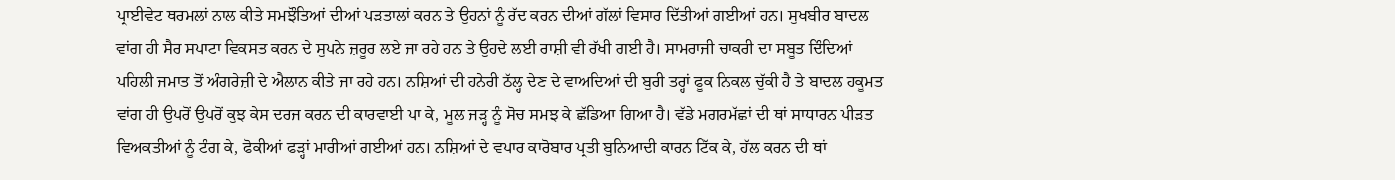ਪ੍ਰਾਈਵੇਟ ਥਰਮਲਾਂ ਨਾਲ ਕੀਤੇ ਸਮਝੌਤਿਆਂ ਦੀਆਂ ਪੜਤਾਲਾਂ ਕਰਨ ਤੇ ਉਹਨਾਂ ਨੂੰ ਰੱਦ ਕਰਨ ਦੀਆਂ ਗੱਲਾਂ ਵਿਸਾਰ ਦਿੱਤੀਆਂ ਗਈਆਂ ਹਨ। ਸੁਖਬੀਰ ਬਾਦਲ ਵਾਂਗ ਹੀ ਸੈਰ ਸਪਾਟਾ ਵਿਕਸਤ ਕਰਨ ਦੇ ਸੁਪਨੇ ਜ਼ਰੂਰ ਲਏ ਜਾ ਰਹੇ ਹਨ ਤੇ ਉਹਦੇ ਲਈ ਰਾਸ਼ੀ ਵੀ ਰੱਖੀ ਗਈ ਹੈ। ਸਾਮਰਾਜੀ ਚਾਕਰੀ ਦਾ ਸਬੂਤ ਦਿੰਦਿਆਂ ਪਹਿਲੀ ਜਮਾਤ ਤੋਂ ਅੰਗਰੇਜ਼ੀ ਦੇ ਐਲਾਨ ਕੀਤੇ ਜਾ ਰਹੇ ਹਨ। ਨਸ਼ਿਆਂ ਦੀ ਹਨੇਰੀ ਠੱਲ੍ਹ ਦੇਣ ਦੇ ਵਾਅਦਿਆਂ ਦੀ ਬੁਰੀ ਤਰ੍ਹਾਂ ਫੂਕ ਨਿਕਲ ਚੁੱਕੀ ਹੈ ਤੇ ਬਾਦਲ ਹਕੂਮਤ ਵਾਂਗ ਹੀ ਉਪਰੋਂ ਉਪਰੋਂ ਕੁਝ ਕੇਸ ਦਰਜ ਕਰਨ ਦੀ ਕਾਰਵਾਈ ਪਾ ਕੇ, ਮੂਲ ਜੜ੍ਹ ਨੂੰ ਸੋਚ ਸਮਝ ਕੇ ਛੱਡਿਆ ਗਿਆ ਹੈ। ਵੱਡੇ ਮਗਰਮੱਛਾਂ ਦੀ ਥਾਂ ਸਾਧਾਰਨ ਪੀੜਤ ਵਿਅਕਤੀਆਂ ਨੂੰ ਟੰਗ ਕੇ, ਫੋਕੀਆਂ ਫੜ੍ਹਾਂ ਮਾਰੀਆਂ ਗਈਆਂ ਹਨ। ਨਸ਼ਿਆਂ ਦੇ ਵਪਾਰ ਕਾਰੋਬਾਰ ਪ੍ਰਤੀ ਬੁਨਿਆਦੀ ਕਾਰਨ ਟਿੱਕ ਕੇ, ਹੱਲ ਕਰਨ ਦੀ ਥਾਂ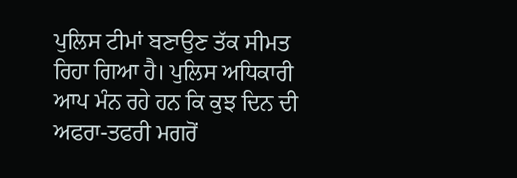ਪੁਲਿਸ ਟੀਮਾਂ ਬਣਾਉਣ ਤੱਕ ਸੀਮਤ ਰਿਹਾ ਗਿਆ ਹੈ। ਪੁਲਿਸ ਅਧਿਕਾਰੀ ਆਪ ਮੰਨ ਰਹੇ ਹਨ ਕਿ ਕੁਝ ਦਿਨ ਦੀ ਅਫਰਾ-ਤਫਰੀ ਮਗਰੋਂ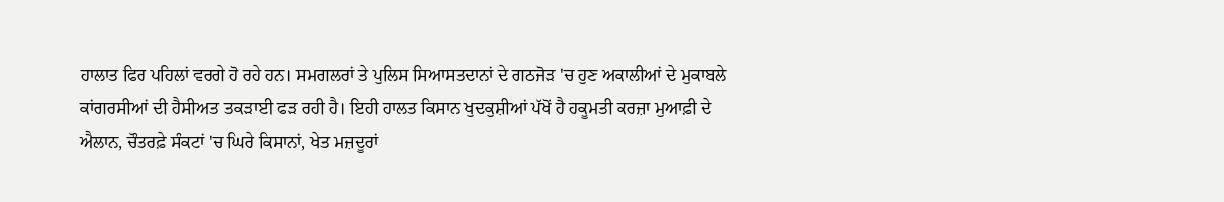ਹਾਲਾਤ ਫਿਰ ਪਹਿਲਾਂ ਵਰਗੇ ਹੋ ਰਹੇ ਹਨ। ਸਮਗਲਰਾਂ ਤੇ ਪੁਲਿਸ ਸਿਆਸਤਦਾਨਾਂ ਦੇ ਗਠਜੋੜ 'ਚ ਹੁਣ ਅਕਾਲੀਆਂ ਦੇ ਮੁਕਾਬਲੇ ਕਾਂਗਰਸੀਆਂ ਦੀ ਹੈਸੀਅਤ ਤਕੜਾਈ ਫੜ ਰਹੀ ਹੈ। ਇਹੀ ਹਾਲਤ ਕਿਸਾਨ ਖੁਦਕੁਸ਼ੀਆਂ ਪੱਖੋਂ ਹੈ ਹਕੂਮਤੀ ਕਰਜ਼ਾ ਮੁਆਫ਼ੀ ਦੇ ਐਲਾਨ, ਚੌਤਰਫ਼ੇ ਸੰਕਟਾਂ 'ਚ ਘਿਰੇ ਕਿਸਾਨਾਂ, ਖੇਤ ਮਜ਼ਦੂਰਾਂ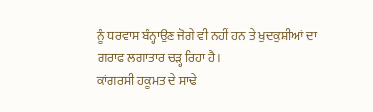ਨੂੰ ਧਰਵਾਸ ਬੰਨ੍ਹਾਉਣ ਜੋਗੇ ਵੀ ਨਹੀਂ ਹਨ ਤੇ ਖੁਦਕੁਸ਼ੀਆਂ ਦਾ ਗਰਾਫ ਲਗਾਤਾਰ ਚੜ੍ਹ ਰਿਹਾ ਹੈ।
ਕਾਂਗਰਸੀ ਹਕੂਮਤ ਦੇ ਸਾਢੇ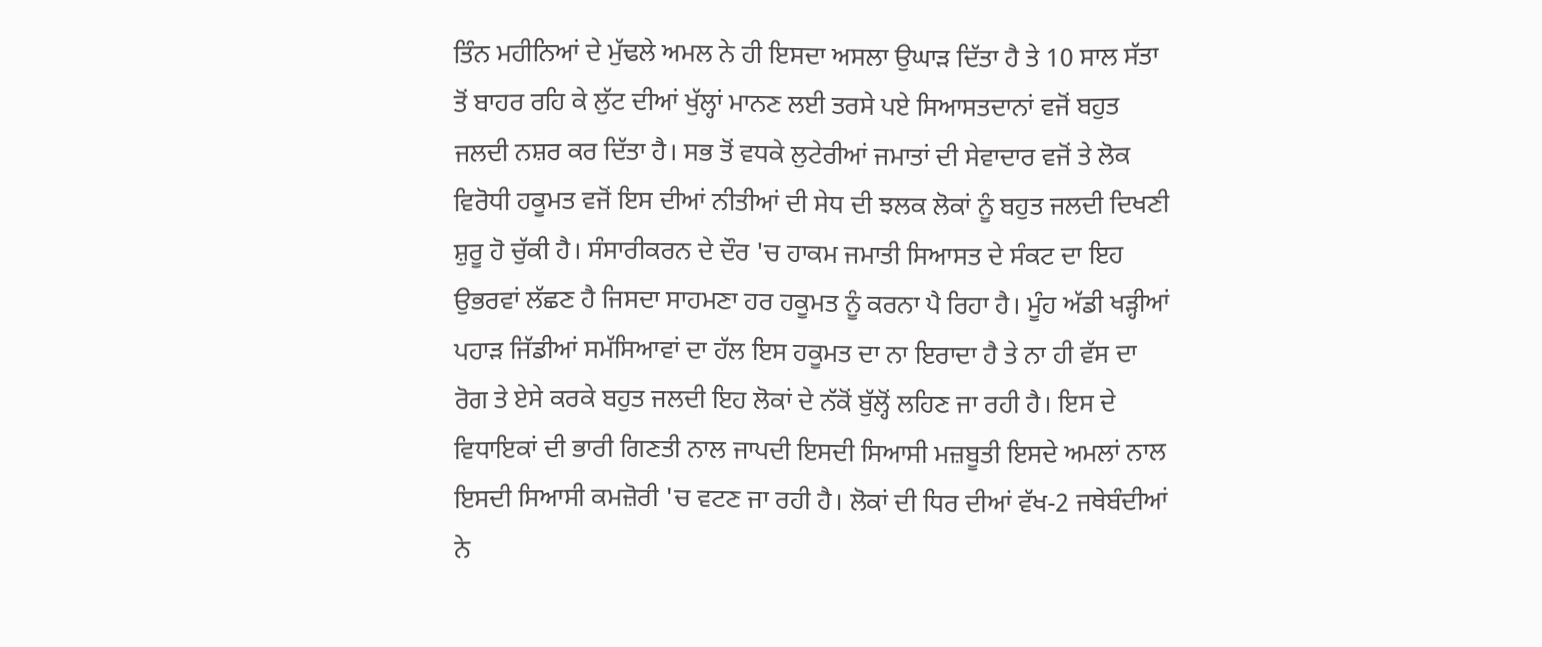ਤਿੰਨ ਮਹੀਨਿਆਂ ਦੇ ਮੁੱਢਲੇ ਅਮਲ ਨੇ ਹੀ ਇਸਦਾ ਅਸਲਾ ਉਘਾੜ ਦਿੱਤਾ ਹੈ ਤੇ 10 ਸਾਲ ਸੱਤਾ ਤੋਂ ਬਾਹਰ ਰਹਿ ਕੇ ਲੁੱਟ ਦੀਆਂ ਖੁੱਲ੍ਹਾਂ ਮਾਨਣ ਲਈ ਤਰਸੇ ਪਏ ਸਿਆਸਤਦਾਨਾਂ ਵਜੋਂ ਬਹੁਤ ਜਲਦੀ ਨਸ਼ਰ ਕਰ ਦਿੱਤਾ ਹੈ। ਸਭ ਤੋਂ ਵਧਕੇ ਲੁਟੇਰੀਆਂ ਜਮਾਤਾਂ ਦੀ ਸੇਵਾਦਾਰ ਵਜੋਂ ਤੇ ਲੋਕ ਵਿਰੋਧੀ ਹਕੂਮਤ ਵਜੋਂ ਇਸ ਦੀਆਂ ਨੀਤੀਆਂ ਦੀ ਸੇਧ ਦੀ ਝਲਕ ਲੋਕਾਂ ਨੂੰ ਬਹੁਤ ਜਲਦੀ ਦਿਖਣੀ ਸ਼ੁਰੂ ਹੋ ਚੁੱਕੀ ਹੈ। ਸੰਸਾਰੀਕਰਨ ਦੇ ਦੌਰ 'ਚ ਹਾਕਮ ਜਮਾਤੀ ਸਿਆਸਤ ਦੇ ਸੰਕਟ ਦਾ ਇਹ ਉਭਰਵਾਂ ਲੱਛਣ ਹੈ ਜਿਸਦਾ ਸਾਹਮਣਾ ਹਰ ਹਕੂਮਤ ਨੂੰ ਕਰਨਾ ਪੈ ਰਿਹਾ ਹੈ। ਮੂੰਹ ਅੱਡੀ ਖੜ੍ਹੀਆਂ ਪਹਾੜ ਜਿੱਡੀਆਂ ਸਮੱਸਿਆਵਾਂ ਦਾ ਹੱਲ ਇਸ ਹਕੂਮਤ ਦਾ ਨਾ ਇਰਾਦਾ ਹੈ ਤੇ ਨਾ ਹੀ ਵੱਸ ਦਾ ਰੋਗ ਤੇ ਏਸੇ ਕਰਕੇ ਬਹੁਤ ਜਲਦੀ ਇਹ ਲੋਕਾਂ ਦੇ ਨੱਕੋਂ ਬੁੱਲ੍ਹੋਂ ਲਹਿਣ ਜਾ ਰਹੀ ਹੈ। ਇਸ ਦੇ ਵਿਧਾਇਕਾਂ ਦੀ ਭਾਰੀ ਗਿਣਤੀ ਨਾਲ ਜਾਪਦੀ ਇਸਦੀ ਸਿਆਸੀ ਮਜ਼ਬੂਤੀ ਇਸਦੇ ਅਮਲਾਂ ਨਾਲ ਇਸਦੀ ਸਿਆਸੀ ਕਮਜ਼ੋਰੀ 'ਚ ਵਟਣ ਜਾ ਰਹੀ ਹੈ। ਲੋਕਾਂ ਦੀ ਧਿਰ ਦੀਆਂ ਵੱਖ-2 ਜਥੇਬੰਦੀਆਂ ਨੇ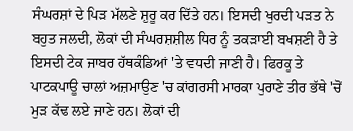ਸੰਘਰਸ਼ਾਂ ਦੇ ਪਿੜ ਮੱਲਣੇ ਸ਼ੁਰੂ ਕਰ ਦਿੱਤੇ ਹਨ। ਇਸਦੀ ਖੁਰਦੀ ਪੜਤ ਨੇ ਬਹੁਤ ਜਲਦੀ, ਲੋਕਾਂ ਦੀ ਸੰਘਰਸ਼ਸ਼ੀਲ ਧਿਰ ਨੂੰ ਤਕੜਾਈ ਬਖਸ਼ਣੀ ਹੈ ਤੇ ਇਸਦੀ ਟੇਕ ਜਾਬਰ ਹੱਥਕੰਡਿਆਂ 'ਤੇ ਵਧਦੀ ਜਾਣੀ ਹੈ। ਫਿਰਕੂ ਤੇ ਪਾਟਕਪਾਊ ਚਾਲਾਂ ਅਜ਼ਮਾਉਣ 'ਚ ਕਾਂਗਰਸੀ ਮਾਰਕਾ ਪੁਰਾਣੇ ਤੀਰ ਭੱਥੇ 'ਚੋਂ ਮੁੜ ਕੱਢ ਲਏ ਜਾਣੇ ਹਨ। ਲੋਕਾਂ ਦੀ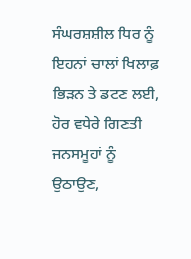ਸੰਘਰਸ਼ਸ਼ੀਲ ਧਿਰ ਨੂੰ ਇਹਨਾਂ ਚਾਲਾਂ ਖਿਲਾਫ਼ ਭਿੜਨ ਤੇ ਡਟਣ ਲਈ, ਹੋਰ ਵਧੇਰੇ ਗਿਣਤੀ ਜਨਸਮੂਹਾਂ ਨੂੰ ਉਠਾਉਣ,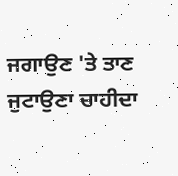ਜਗਾਉਣ 'ਤੇ ਤਾਣ ਜੁਟਾਉਣਾ ਚਾਹੀਦਾ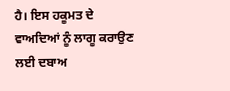ਹੈ। ਇਸ ਹਕੂਮਤ ਦੇ ਵਾਅਦਿਆਂ ਨੂੰ ਲਾਗੂ ਕਰਾਉਣ ਲਈ ਦਬਾਅ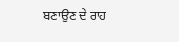ਬਣਾਉਣ ਦੇ ਰਾਹ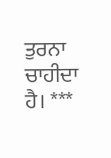ਤੁਰਨਾ ਚਾਹੀਦਾ ਹੈ। ***